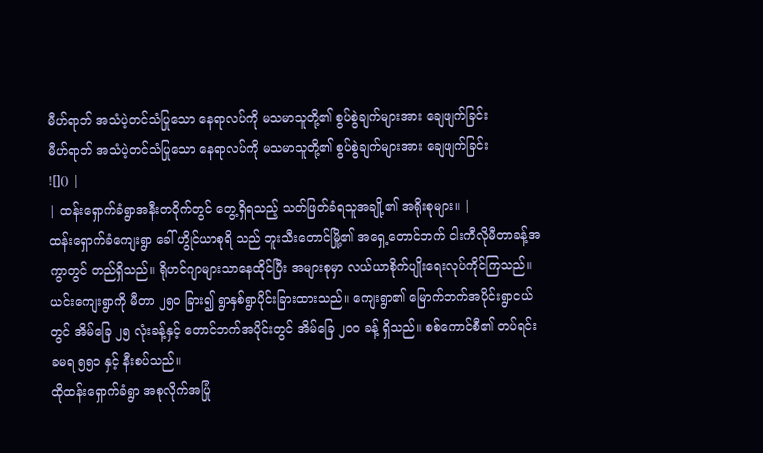မီဟ်ရာဘ် အသံပဲ့တင်သံပြုသော နေရာလပ်ကို မသမာသူတို့၏ စွပ်စွဲချက်များအား ချေဖျက်ခြင်း
မီဟ်ရာဘ် အသံပဲ့တင်သံပြုသော နေရာလပ်ကို မသမာသူတို့၏ စွပ်စွဲချက်များအား ချေဖျက်ခြင်း
![]() |
| ထန်းရှောက်ခံရွာအနီးတဝိုက်တွင် တွေ့ရှိရသည့် သတ်ဖြတ်ခံရသူအချို့၏ အရိုးစုများ။ |
ထန်းရှောက်ခံကျေးရွာ ခေါ် ဟွိုင်ယာစုရိ သည် ဘူးသီးတောင်မြို့၏ အရှေ့တောင်ဘက် ငါးကီလိုမီတာခန့်အကွာတွင် တည်ရှိသည်။ ရိုဟင်ဂျာများသာနေထိုင်ပြီး အများစုမှာ လယ်ယာစိုက်ပျိုးရေးလုပ်ကိုင်ကြသည်။ ယင်းကျေးရွာကို မီတာ ၂၅၀ ခြား၍ ရွာနှစ်ရွာပိုင်းခြားထားသည်။ ကျေးရွာ၏ မြောက်ဘက်အပိုင်းရွာငယ်တွင် အိမ်ခြေ ၂၅ လုံးခန့်နှင့် တောင်ဘက်အပိုင်းတွင် အိမ်ခြေ ၂၀၀ ခန့် ရှိသည်။ စစ်ကောင်စီ၏ တပ်ရင်း ခမရ ၅၅၁ နှင့် နီးစပ်သည်။
ထိုထန်းရှောက်ခံရွာ အစုလိုက်အပြုံ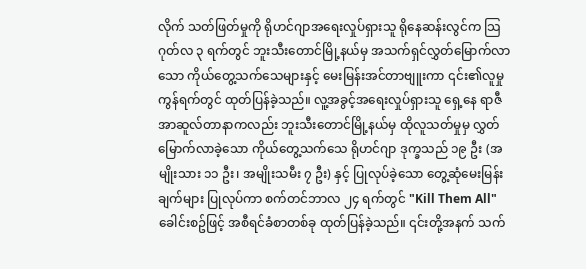လိုက် သတ်ဖြတ်မှုကို ရိုဟင်ဂျာအရေးလှုပ်ရှားသူ ရိုနေဆန်းလွင်က သြဂုတ်လ ၃ ရက်တွင် ဘူးသီးတောင်မြို့နယ်မှ အသက်ရှင်လွှတ်မြောက်လာသော ကိုယ်တွေ့သက်သေများနှင့် မေးမြန်းအင်တာဗျူးကာ ၎င်း၏လူမှုကွန်ရက်တွင် ထုတ်ပြန်ခဲ့သည်။ လူ့အခွင့်အရေးလှုပ်ရှားသူ ရှေ့နေ ရာဇီအာဆူလ်တာနာကလည်း ဘူးသီးတောင်မြို့နယ်မှ ထိုလူသတ်မှုမှ လွှတ်မြောက်လာခဲ့သော ကိုယ်တွေ့သက်သေ ရိုဟင်ဂျာ ဒုက္ခသည် ၁၉ ဦး (အမျိုးသား ၁၁ ဦး၊ အမျိုးသမီး ၇ ဦး) နှင့် ပြုလုပ်ခဲ့သော တွေ့ဆုံမေးမြန်းချက်များ ပြုလုပ်ကာ စက်တင်ဘာလ ၂၄ ရက်တွင် "Kill Them All" ခေါင်းစဥ်ဖြင့် အစီရင်ခံစာတစ်ခု ထုတ်ပြန်ခဲ့သည်။ ၎င်းတို့အနက် သက်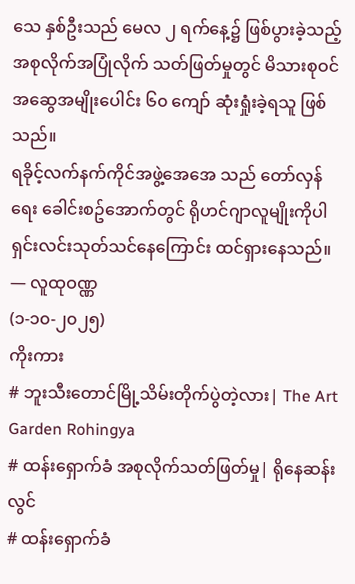သေ နှစ်ဦးသည် မေလ ၂ ရက်နေ့၌ ဖြစ်ပွားခဲ့သည့် အစုလိုက်အပြုံလိုက် သတ်ဖြတ်မှုတွင် မိသားစုဝင် အဆွေအမျိုးပေါင်း ၆၀ ကျော် ဆုံးရှုံးခဲ့ရသူ ဖြစ်သည်။
ရခိုင့်လက်နက်ကိုင်အဖွဲ့အေအေ သည် တော်လှန်ရေး ခေါင်းစဥ်အောက်တွင် ရိုဟင်ဂျာလူမျိုးကိုပါ ရှင်းလင်းသုတ်သင်နေကြောင်း ထင်ရှားနေသည်။
— လူထုဝဏ္ဏ
(၁-၁၀-၂၀၂၅)
ကိုးကား
# ဘူးသီးတောင်မြို့သိမ်းတိုက်ပွဲတဲ့လား| The Art Garden Rohingya
# ထန်းရှောက်ခံ အစုလိုက်သတ်ဖြတ်မှု| ရိုနေဆန်းလွင်
# ထန်းရှောက်ခံ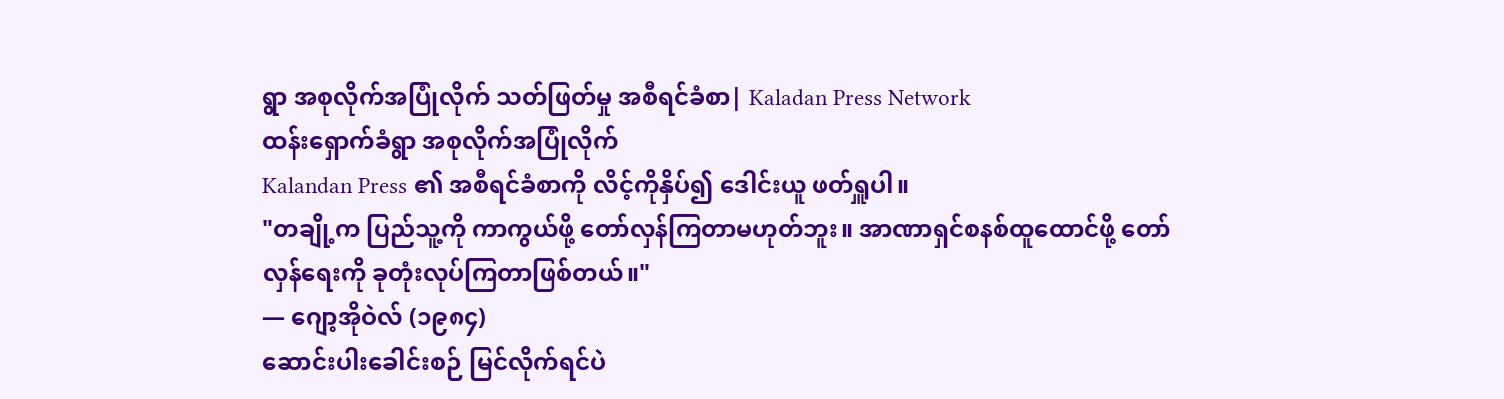ရွာ အစုလိုက်အပြုံလိုက် သတ်ဖြတ်မှု အစီရင်ခံစာ| Kaladan Press Network
ထန်းရှောက်ခံရွာ အစုလိုက်အပြုံလိုက်
Kalandan Press ၏ အစီရင်ခံစာကို လိင့်ကိုနှိပ်၍ ဒေါင်းယူ ဖတ်ရှူပါ။
"တချို့က ပြည်သူ့ကို ကာကွယ်ဖို့ တော်လှန်ကြတာမဟုတ်ဘူး။ အာဏာရှင်စနစ်ထူထောင်ဖို့ တော်လှန်ရေးကို ခုတုံးလုပ်ကြတာဖြစ်တယ်။"
— ဂျော့အိုဝဲလ် (၁၉၈၄)
ဆောင်းပါးခေါင်းစဉ် မြင်လိုက်ရင်ပဲ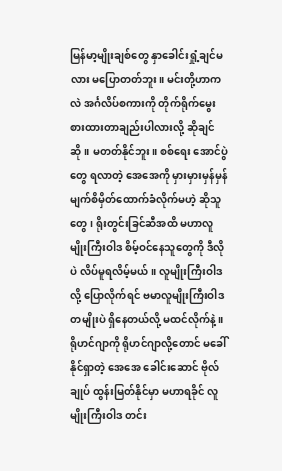မြန်မာ့မျိုးချစ်တွေ နှာခေါင်းရှုံ့ချင်မလား မပြောတတ်ဘူး။ မင်းတို့ဟာကလဲ အင်္ဂလိပ်စကားကို တိုက်ရိုက်မွေးစားထားတာချည်းပါလားလို့ ဆိုချင်ဆို။ မတတ်နိုင်ဘူး။ စစ်ရေး အောင်ပွဲတွေ ရလာတဲ့ အေအေကို မှားမှားမှန်မှန် မျက်စိမှိတ်ထောက်ခံလိုက်မဟဲ့ ဆိုသူတွေ၊ ရိုးတွင်းခြင်ဆီအထိ မဟာလူမျိုးကြီးဝါဒ စိမ့်ဝင်နေသူတွေကို ဒီလိုပဲ လိပ်မူရလိမ့်မယ်။ လူမျိုးကြီးဝါဒလို့ ပြောလိုက်ရင် ဗမာလူမျိုးကြီးဝါဒတမျိုးပဲ ရှိနေတယ်လို့ မထင်လိုက်နဲ့။
ရိုဟင်ဂျာကို ရိုဟင်ဂျာလို့တောင် မခေါ်နိုင်ရှာတဲ့ အေအေ ခေါင်းဆောင် ဗိုလ်ချုပ် ထွန်းမြတ်နိုင်မှာ မဟာရခိုင် လူမျိုးကြီးဝါဒ တင်း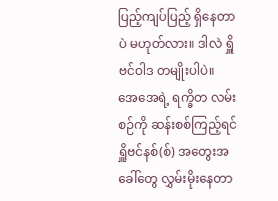ပြည့်ကျပ်ပြည့် ရှိနေတာပဲ မဟုတ်လား။ ဒါလဲ ရှိူဗင်ဝါဒ တမျိုးပါပဲ။ အေအေရဲ့ ရက္ခိတ လမ်းစဉ်ကို ဆန်းစစ်ကြည့်ရင် ရှိူဗင်နစ်(စ်) အတွေးအခေါ်တွေ လွှမ်းမိုးနေတာ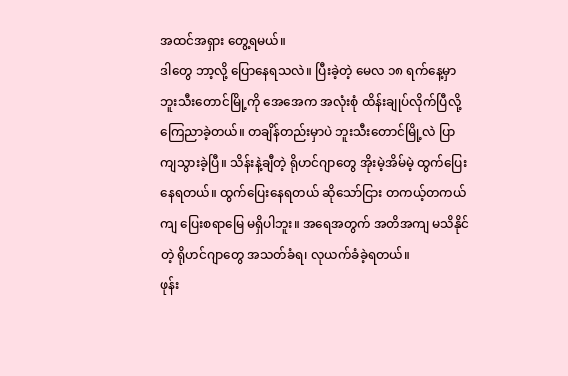အထင်အရှား တွေ့ရမယ်။
ဒါတွေ ဘာ့လို့ ပြောနေရသလဲ။ ပြီးခဲ့တဲ့ မေလ ၁၈ ရက်နေ့မှာ ဘူးသီးတောင်မြို့ကို အေအေက အလုံးစုံ ထိန်းချုပ်လိုက်ပြီလို့ ကြေညာခဲ့တယ်။ တချိန်တည်းမှာပဲ ဘူးသီးတောင်မြို့လဲ ပြာကျသွားခဲ့ပြီ။ သိန်းနဲ့ချီတဲ့ ရိုဟင်ဂျာတွေ အိုးမဲ့အိမ်မဲ့ ထွက်ပြေးနေရတယ်။ ထွက်ပြေးနေရတယ် ဆိုသော်ငြား တကယ့်တကယ်ကျ ပြေးစရာမြေ မရှိပါဘူး။ အရေအတွက် အတိအကျ မသိနိုင်တဲ့ ရိုဟင်ဂျာတွေ အသတ်ခံရ၊ လုယက်ခံခဲ့ရတယ်။
ဖုန်း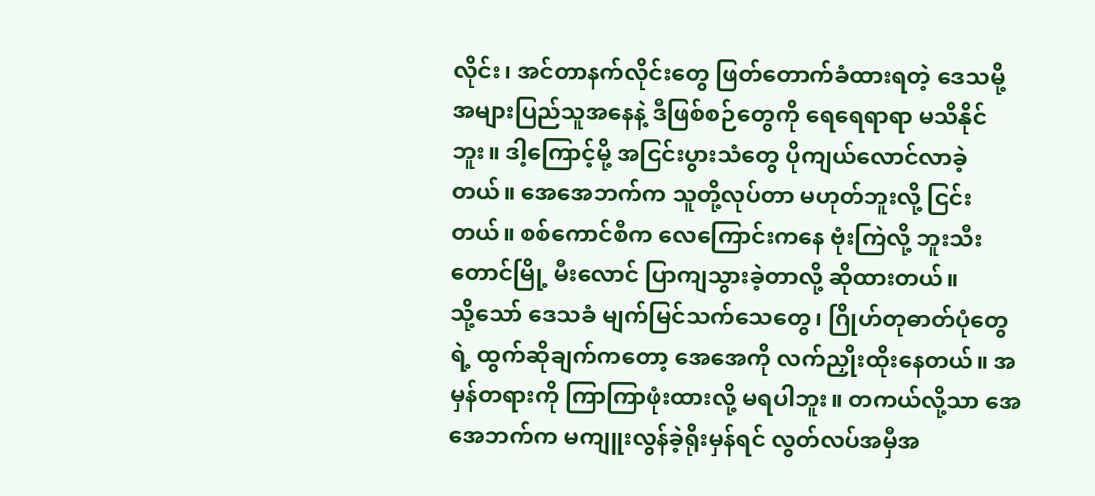လိုင်း၊ အင်တာနက်လိုင်းတွေ ဖြတ်တောက်ခံထားရတဲ့ ဒေသမို့ အများပြည်သူအနေနဲ့ ဒီဖြစ်စဉ်တွေကို ရေရေရာရာ မသိနိုင်ဘူး။ ဒါ့ကြောင့်မို့ အငြင်းပွားသံတွေ ပိုကျယ်လောင်လာခဲ့တယ်။ အေအေဘက်က သူတို့လုပ်တာ မဟုတ်ဘူးလို့ ငြင်းတယ်။ စစ်ကောင်စီက လေကြောင်းကနေ ဗုံးကြဲလို့ ဘူးသီးတောင်မြို့ မီးလောင် ပြာကျသွားခဲ့တာလို့ ဆိုထားတယ်။
သို့သော် ဒေသခံ မျက်မြင်သက်သေတွေ၊ ဂြိုဟ်တုဓာတ်ပုံတွေရဲ့ ထွက်ဆိုချက်ကတော့ အေအေကို လက်ညှိုးထိုးနေတယ်။ အမှန်တရားကို ကြာကြာဖုံးထားလို့ မရပါဘူး။ တကယ်လို့သာ အေအေဘက်က မကျူးလွန်ခဲ့ရိုးမှန်ရင် လွတ်လပ်အမှီအ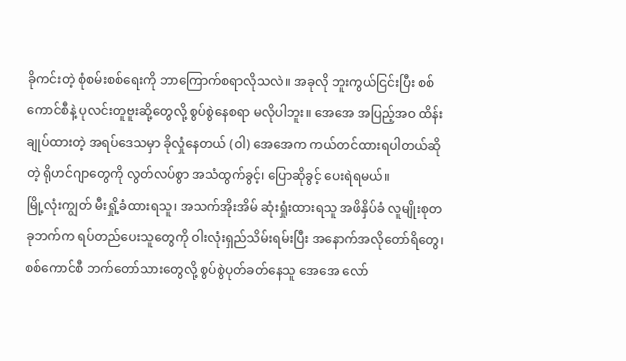ခိုကင်းတဲ့ စုံစမ်းစစ်ရေးကို ဘာကြောက်စရာလိုသလဲ။ အခုလို ဘူးကွယ်ငြင်းပြီး စစ်ကောင်စီနဲ့ ပုလင်းတူဗူးဆို့တွေလို့ စွပ်စွဲနေစရာ မလိုပါဘူး။ အေအေ အပြည့်အဝ ထိန်းချုပ်ထားတဲ့ အရပ်ဒေသမှာ ခိုလှုံနေတယ် (ဝါ) အေအေက ကယ်တင်ထားရပါတယ်ဆိုတဲ့ ရိုဟင်ဂျာတွေကို လွတ်လပ်စွာ အသံထွက်ခွင့်၊ ပြောဆိုခွင့် ပေးရဲရမယ်။
မြို့လုံးကျွတ် မီးရှို့ခံထားရသူ၊ အသက်အိုးအိမ် ဆုံးရှုံးထားရသူ အဖိနှိပ်ခံ လူမျိုးစုတခုဘက်က ရပ်တည်ပေးသူတွေကို ဝါးလုံးရှည်သိမ်းရမ်းပြီး အနောက်အလိုတော်ရိတွေ၊ စစ်ကောင်စီ ဘက်တော်သားတွေလို့ စွပ်စွဲပုတ်ခတ်နေသူ အေအေ လော်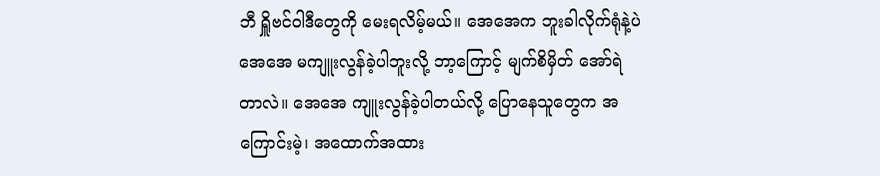ဘီ ရှိူဗင်ဝါဒီတွေကို မေးရလိမ့်မယ်။ အေအေက ဘူးခါလိုက်ရုံနဲ့ပဲ အေအေ မကျူးလွန်ခဲ့ပါဘူးလို့ ဘာ့ကြောင့် မျက်စိမှိတ် အော်ရဲတာလဲ။ အေအေ ကျူးလွန်ခဲ့ပါတယ်လို့ ပြောနေသူတွေက အကြောင်းမဲ့၊ အထောက်အထား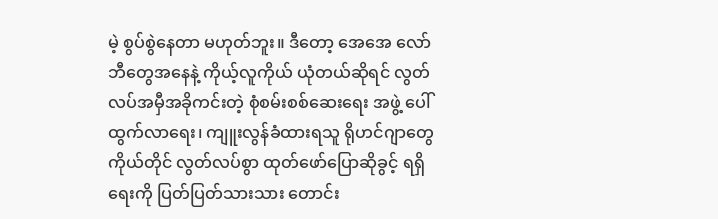မဲ့ စွပ်စွဲနေတာ မဟုတ်ဘူး။ ဒီတော့ အေအေ လော်ဘီတွေအနေနဲ့ ကိုယ့်လူကိုယ် ယုံတယ်ဆိုရင် လွတ်လပ်အမှီအခိုကင်းတဲ့ စုံစမ်းစစ်ဆေးရေး အဖွဲ့ ပေါ်ထွက်လာရေး၊ ကျူးလွန်ခံထားရသူ ရိုဟင်ဂျာတွေကိုယ်တိုင် လွတ်လပ်စွာ ထုတ်ဖော်ပြောဆိုခွင့် ရရှိရေးကို ပြတ်ပြတ်သားသား တောင်း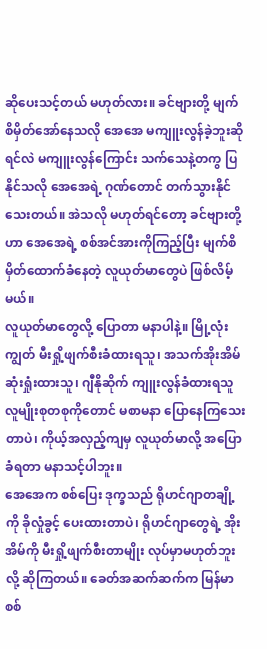ဆိုပေးသင့်တယ် မဟုတ်လား။ ခင်ဗျားတို့ မျက်စိမှိတ်အော်နေသလို အေအေ မကျူးလွန်ခဲ့ဘူးဆိုရင်လဲ မကျူးလွန်ကြောင်း သက်သေနဲ့တကွ ပြနိုင်သလို အေအေရဲ့ ဂုဏ်တောင် တက်သွားနိုင်သေးတယ်။ အဲသလို မဟုတ်ရင်တော့ ခင်ဗျားတို့ဟာ အေအေရဲ့ စစ်အင်အားကိုကြည့်ပြီး မျက်စိမှိတ်ထောက်ခံနေတဲ့ လူယုတ်မာတွေပဲ ဖြစ်လိမ့်မယ်။
လူယုတ်မာတွေလို့ ပြောတာ မနာပါနဲ့။ မြို့လုံးကျွတ် မီးရှို့ဖျက်စီးခံထားရသူ၊ အသက်အိုးအိမ် ဆုံးရှုံးထားသူ၊ ဂျီနိုဆိုက် ကျူးလွန်ခံထားရသူ လူမျိုးစုတစုကိုတောင် မစာမနာ ပြောနေကြသေးတာပဲ၊ ကိုယ့်အလှည့်ကျမှ လူယုတ်မာလို့ အပြောခံရတာ မနာသင့်ပါဘူး။
အေအေက စစ်ပြေး ဒုက္ခသည် ရိုဟင်ဂျာတချို့ကို ခိုလှုံခွင့် ပေးထားတာပဲ၊ ရိုဟင်ဂျာတွေရဲ့ အိုးအိမ်ကို မီးရှို့ဖျက်စီးတာမျိုး လုပ်မှာမဟုတ်ဘူးလို့ ဆိုကြတယ်။ ခေတ်အဆက်ဆက်က မြန်မာ စစ်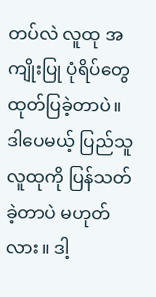တပ်လဲ လူထု အကျိုးပြု ပုံရိပ်တွေ ထုတ်ပြခဲ့တာပဲ။ ဒါပေမယ့် ပြည်သူလူထုကို ပြန်သတ်ခဲ့တာပဲ မဟုတ်လား။ ဒါ့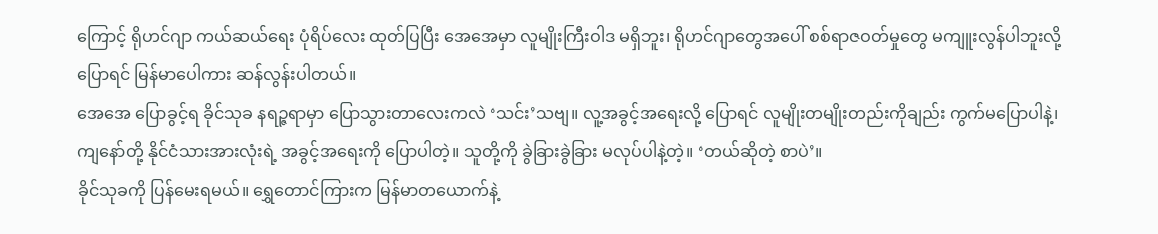ကြောင့် ရိုဟင်ဂျာ ကယ်ဆယ်ရေး ပုံရိပ်လေး ထုတ်ပြပြီး အေအေမှာ လူမျိုးကြီးဝါဒ မရှိဘူး၊ ရိုဟင်ဂျာတွေအပေါ် စစ်ရာဇဝတ်မှုတွေ မကျူးလွန်ပါဘူးလို့ ပြောရင် မြန်မာပေါကား ဆန်လွန်းပါတယ်။
အေအေ ပြောခွင့်ရ ခိုင်သုခ နရဉ္ဇရာမှာ ပြောသွားတာလေးကလဲ ‘သင်း’သဗျ။ လူ့အခွင့်အရေးလို့ ပြောရင် လူမျိုးတမျိုးတည်းကိုချည်း ကွက်မပြောပါနဲ့၊ ကျနော်တို့ နိုင်ငံသားအားလုံးရဲ့ အခွင့်အရေးကို ပြောပါတဲ့။ သူတို့ကို ခွဲခြားခွဲခြား မလုပ်ပါနဲ့တဲ့။ ‘တယ်ဆိုတဲ့ စာပဲ’။
ခိုင်သုခကို ပြန်မေးရမယ်။ ရွှေတောင်ကြားက မြန်မာတယောက်နဲ့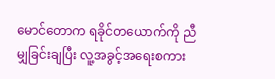မောင်တောက ရခိုင်တယောက်ကို ညီမျှခြင်းချပြီး လူ့အခွင့်အရေးစကား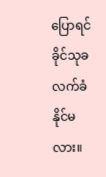ပြောရင် ခိုင်သုခ လက်ခံနိုင်မလား။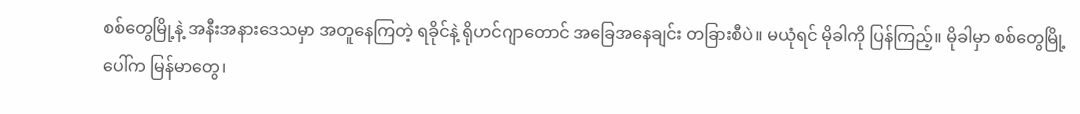စစ်တွေမြို့နဲ့ အနီးအနားဒေသမှာ အတူနေကြတဲ့ ရခိုင်နဲ့ ရိုဟင်ဂျာတောင် အခြေအနေချင်း တခြားစီပဲ။ မယုံရင် မိုခါကို ပြန်ကြည့်။ မိုခါမှာ စစ်တွေမြို့ပေါ်က မြန်မာတွေ၊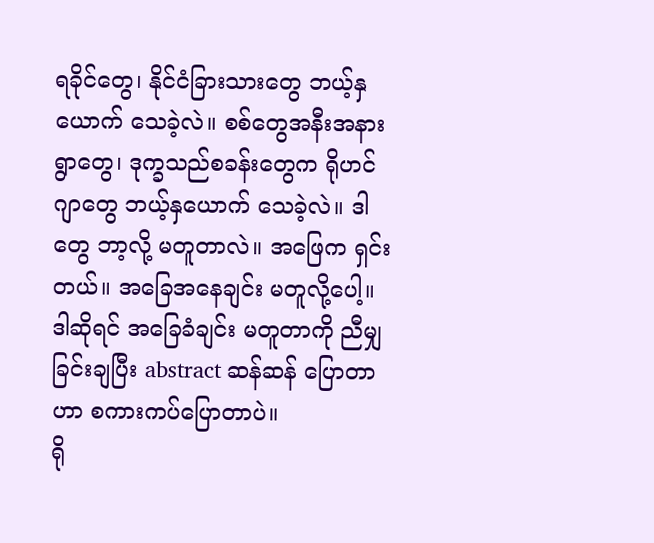ရခိုင်တွေ၊ နိုင်ငံခြားသားတွေ ဘယ့်နှယောက် သေခဲ့လဲ။ စစ်တွေအနီးအနား ရွာတွေ၊ ဒုက္ခသည်စခန်းတွေက ရိုဟင်ဂျာတွေ ဘယ့်နှယောက် သေခဲ့လဲ။ ဒါတွေ ဘာ့လို့ မတူတာလဲ။ အဖြေက ရှင်းတယ်။ အခြေအနေချင်း မတူလို့ပေါ့။ ဒါဆိုရင် အခြေခံချင်း မတူတာကို ညီမျှခြင်းချပြီး abstract ဆန်ဆန် ပြောတာဟာ စကားကပ်ပြောတာပဲ။
ရို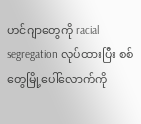ဟင်ဂျာတွေကို racial segregation လုပ်ထားပြီး စစ်တွေမြို့ပေါ်လောက်ကို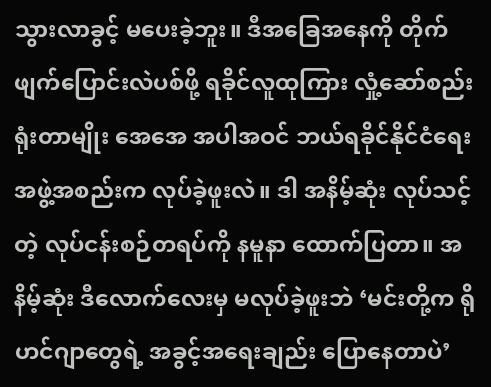သွားလာခွင့် မပေးခဲ့ဘူး။ ဒီအခြေအနေကို တိုက်ဖျက်ပြောင်းလဲပစ်ဖို့ ရခိုင်လူထုကြား လှုံ့ဆော်စည်းရုံးတာမျိုး အေအေ အပါအဝင် ဘယ်ရခိုင်နိုင်ငံရေး အဖွဲ့အစည်းက လုပ်ခဲ့ဖူးလဲ။ ဒါ အနိမ့်ဆုံး လုပ်သင့်တဲ့ လုပ်ငန်းစဉ်တရပ်ကို နမူနာ ထောက်ပြတာ။ အနိမ့်ဆုံး ဒီလောက်လေးမှ မလုပ်ခဲ့ဖူးဘဲ ‘မင်းတို့က ရိုဟင်ဂျာတွေရဲ့ အခွင့်အရေးချည်း ပြောနေတာပဲ’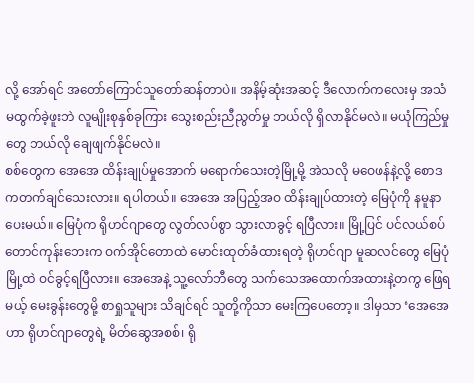လို့ အော်ရင် အတော်ကြောင်သူတော်ဆန်တာပဲ။ အနိမ့်ဆုံးအဆင့် ဒီလောက်ကလေးမှ အသံမထွက်ခဲ့ဖူးဘဲ လူမျိုးစုနှစ်ခုကြား သွေးစည်းညီညွတ်မှု ဘယ်လို ရှိလာနိုင်မလဲ။ မယုံကြည်မှုတွေ ဘယ်လို ချေဖျက်နိုင်မလဲ။
စစ်တွေက အေအေ ထိန်းချုပ်မှုအောက် မရောက်သေးတဲ့မြို့မို့ အဲသလို မဝေဖန်နဲ့လို့ စောဒကတက်ချင်သေးလား။ ရပါတယ်။ အေအေ အပြည့်အဝ ထိန်းချုပ်ထားတဲ့ မြေပုံကို နမူနာပေးမယ်။ မြေပုံက ရိုဟင်ဂျာတွေ လွတ်လပ်စွာ သွားလာခွင့် ရပြီလား။ မြို့ပြင် ပင်လယ်စပ် တောင်ကုန်းဘေးက ဝက်အိုင်တောထဲ မောင်းထုတ်ခံထားရတဲ့ ရိုဟင်ဂျာ မူဆလင်တွေ မြေပုံမြို့ထဲ ဝင်ခွင့်ရပြီလား။ အေအေနဲ့ သူ့လော်ဘီတွေ သက်သေအထောက်အထားနဲ့တကွ ဖြေရမယ့် မေးခွန်းတွေမို့ စာရှုသူများ သိချင်ရင် သူတို့ကိုသာ မေးကြပေတော့။ ဒါမှသာ ‘အေအေဟာ ရိုဟင်ဂျာတွေရဲ့ မိတ်ဆွေအစစ်၊ ရို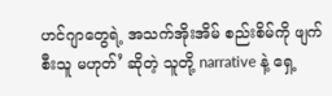ဟင်ဂျာတွေရဲ့ အသက်အိုးအိမ် စည်းစိမ်ကို ဖျက်စီးသူ မဟုတ်’ ဆိုတဲ့ သူတို့ narrative နဲ့ ရှေ့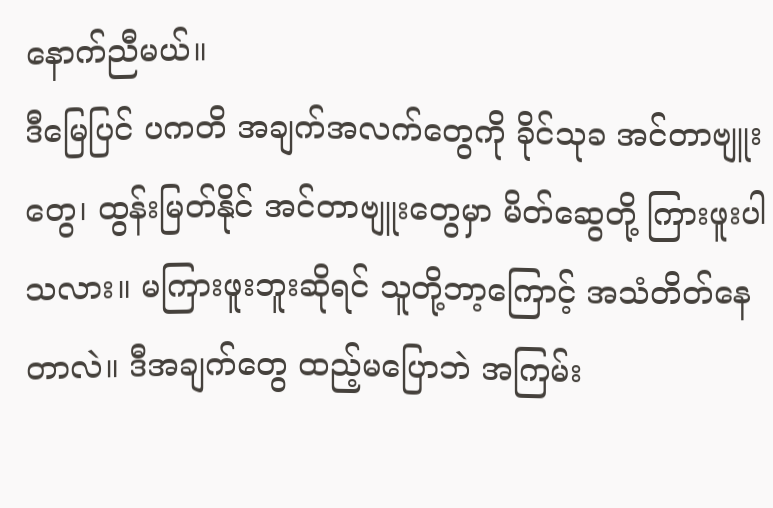နောက်ညီမယ်။
ဒီမြေပြင် ပကတိ အချက်အလက်တွေကို ခိုင်သုခ အင်တာဗျူးတွေ၊ ထွန်းမြတ်နိုင် အင်တာဗျူးတွေမှာ မိတ်ဆွေတို့ ကြားဖူးပါသလား။ မကြားဖူးဘူးဆိုရင် သူတို့ဘာ့ကြောင့် အသံတိတ်နေတာလဲ။ ဒီအချက်တွေ ထည့်မပြောဘဲ အကြမ်း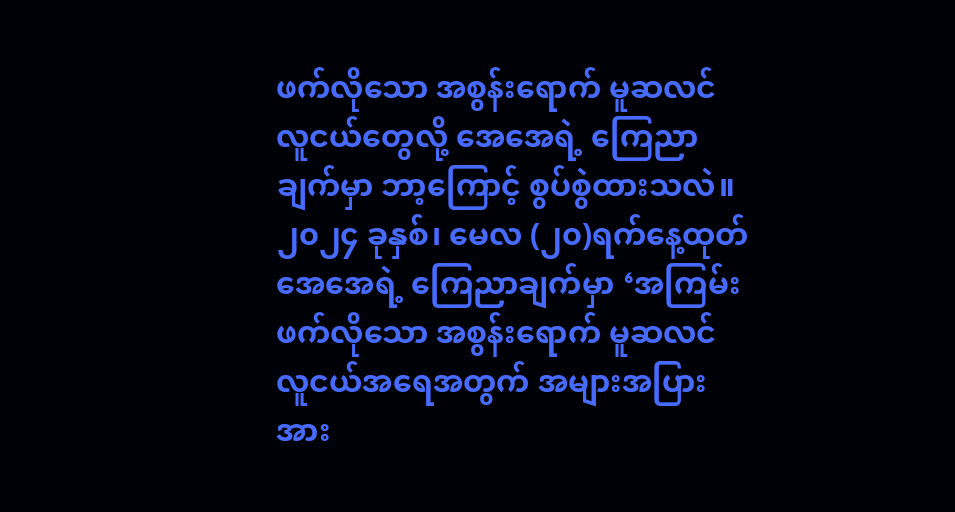ဖက်လိုသော အစွန်းရောက် မူဆလင် လူငယ်တွေလို့ အေအေရဲ့ ကြေညာချက်မှာ ဘာ့ကြောင့် စွပ်စွဲထားသလဲ။
၂၀၂၄ ခုနှစ်၊ မေလ (၂၀)ရက်နေ့ထုတ် အေအေရဲ့ ကြေညာချက်မှာ ‘အကြမ်းဖက်လိုသော အစွန်းရောက် မူဆလင် လူငယ်အရေအတွက် အများအပြားအား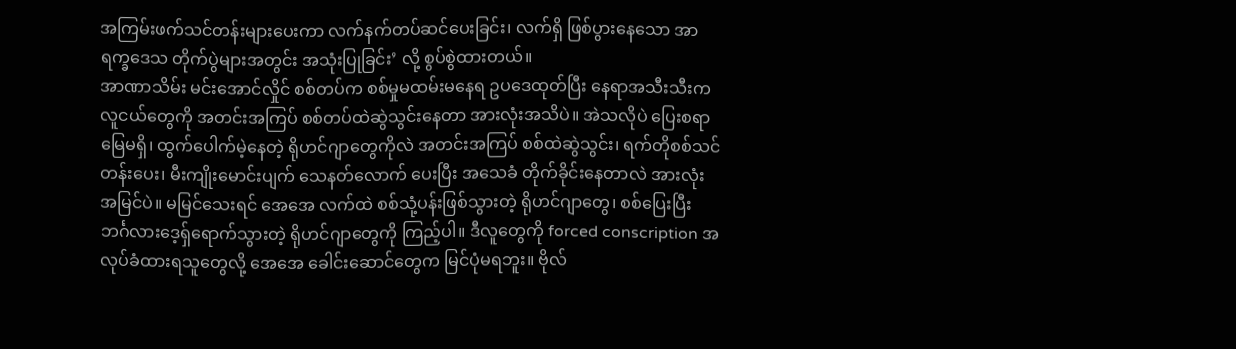အကြမ်းဖက်သင်တန်းများပေးကာ လက်နက်တပ်ဆင်ပေးခြင်း၊ လက်ရှိ ဖြစ်ပွားနေသော အာရက္ခဒေသ တိုက်ပွဲများအတွင်း အသုံးပြုခြင်း’ လို့ စွပ်စွဲထားတယ်။
အာဏာသိမ်း မင်းအောင်လှိုင် စစ်တပ်က စစ်မှုမထမ်းမနေရ ဥပဒေထုတ်ပြီး နေရာအသီးသီးက လူငယ်တွေကို အတင်းအကြပ် စစ်တပ်ထဲဆွဲသွင်းနေတာ အားလုံးအသိပဲ။ အဲသလိုပဲ ပြေးစရာမြေမရှိ၊ ထွက်ပေါက်မဲ့နေတဲ့ ရိုဟင်ဂျာတွေကိုလဲ အတင်းအကြပ် စစ်ထဲဆွဲသွင်း၊ ရက်တိုစစ်သင်တန်းပေး၊ မီးကျိုးမောင်းပျက် သေနတ်လောက် ပေးပြီး အသေခံ တိုက်ခိုင်းနေတာလဲ အားလုံး အမြင်ပဲ။ မမြင်သေးရင် အေအေ လက်ထဲ စစ်သုံ့ပန်းဖြစ်သွားတဲ့ ရိုဟင်ဂျာတွေ၊ စစ်ပြေးပြီး ဘင်္ဂလားဒေ့ရ်ှရောက်သွားတဲ့ ရိုဟင်ဂျာတွေကို ကြည့်ပါ။ ဒီလူတွေကို forced conscription အလုပ်ခံထားရသူတွေလို့ အေအေ ခေါင်းဆောင်တွေက မြင်ပုံမရဘူး။ ဗိုလ်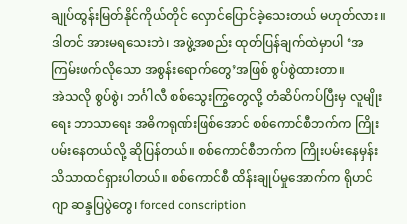ချုပ်ထွန်းမြတ်နိုင်ကိုယ်တိုင် လှောင်ပြောင်ခဲ့သေးတယ် မဟုတ်လား။ ဒါတင် အားမရသေးဘဲ၊ အဖွဲ့အစည်း ထုတ်ပြန်ချက်ထဲမှာပါ ‘အကြမ်းဖက်လိုသော အစွန်းရောက်တွေ’အဖြစ် စွပ်စွဲထားတာ။
အဲသလို စွပ်စွဲ၊ ဘင်္ဂါလီ စစ်သွေးကြွတွေလို့ တံဆိပ်ကပ်ပြီးမှ လူမျိုးရေး ဘာသာရေး အဓိကရုဏ်းဖြစ်အောင် စစ်ကောင်စီဘက်က ကြိုးပမ်းနေတယ်လို့ ဆိုပြန်တယ်။ စစ်ကောင်စီဘက်က ကြိုးပမ်းနေမှန်း သိသာထင်ရှားပါတယ်။ စစ်ကောင်စီ ထိန်းချုပ်မှုအောက်က ရိုဟင်ဂျာ ဆန္ဒပြပွဲတွေ၊ forced conscription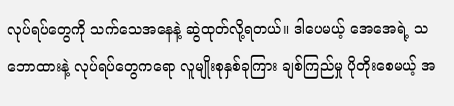လုပ်ရပ်တွေကို သက်သေအနေနဲ့ ဆွဲထုတ်လို့ရတယ်။ ဒါပေမယ့် အေအေရဲ့ သဘောထားနဲ့ လုပ်ရပ်တွေကရော လူမျိုးစုနှစ်ခုကြား ချစ်ကြည်မှု ပိုတိုးစေမယ့် အ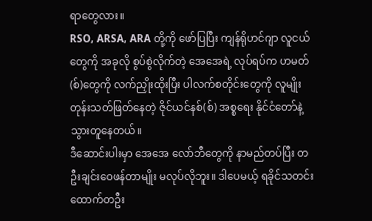ရာတွေလား။
RSO, ARSA, ARA တို့ကို ဖော်ပြပြီး ကျန်ရိုဟင်ဂျာ လူငယ်တွေကို အခုလို စွပ်စွဲလိုက်တဲ့ အေအေရဲ့ လုပ်ရပ်က ဟမတ်(စ်)တွေကို လက်ညှိုးထိုးပြီး ပါလက်စတိုင်းတွေကို လူမျိုးတုန်းသတ်ဖြတ်နေတဲ့ ဇိုင်ယင်နစ်(စ်) အစ္စရေး နိုင်ငံတော်နဲ့ သွားတူနေတယ်။
ဒီဆောင်းပါးမှာ အေအေ လော်ဘီတွေကို နာမည်တပ်ပြီး တဦးချင်းဝေဖန်တာမျိုး မလုပ်လိုဘူး။ ဒါပေမယ့် ရခိုင်သတင်းထောက်တဦး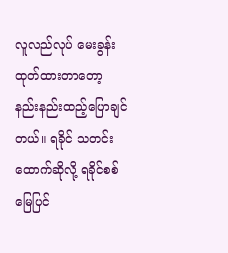လူလည်လုပ် မေးခွန်းထုတ်ထားတာတော့ နည်းနည်းထည့်ပြောချင်တယ်။ ရခိုင် သတင်းထောက်ဆိုလို့ ရခိုင်စစ်မြေပြင်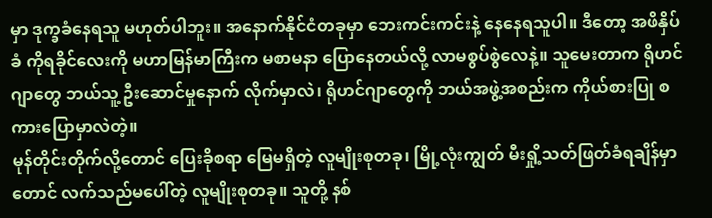မှာ ဒုက္ခခံနေရသူ မဟုတ်ပါဘူး။ အနောက်နိုင်ငံတခုမှာ ဘေးကင်းကင်းနဲ့ နေနေရသူပါ။ ဒီတော့ အဖိနှိပ်ခံ ကိုရခိုင်လေးကို မဟာမြန်မာကြီးက မစာမနာ ပြောနေတယ်လို့ လာမစွပ်စွဲလေနဲ့။ သူမေးတာက ရိုဟင်ဂျာတွေ ဘယ်သူ့ ဦးဆောင်မှုနောက် လိုက်မှာလဲ၊ ရိုဟင်ဂျာတွေကို ဘယ်အဖွဲ့အစည်းက ကိုယ်စားပြု စကားပြောမှာလဲတဲ့။
မုန်တိုင်းတိုက်လို့တောင် ပြေးခိုစရာ မြေမရှိတဲ့ လူမျိုးစုတခု၊ မြို့လုံးကျွတ် မီးရှို့သတ်ဖြတ်ခံရချိန်မှာတောင် လက်သည်မပေါ်တဲ့ လူမျိုးစုတခု။ သူတို့ နစ်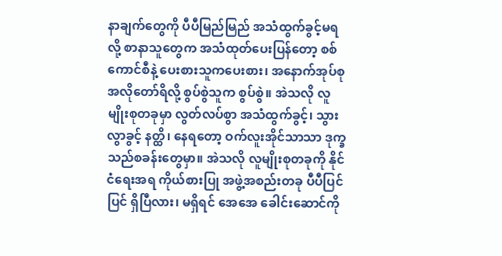နာချက်တွေကို ပီပီမြည်မြည် အသံထွက်ခွင့်မရလို့ စာနာသူတွေက အသံထုတ်ပေးပြန်တော့ စစ်ကောင်စီနဲ့ ပေးစားသူကပေးစား၊ အနောက်အုပ်စု အလိုတော်ရိလို့ စွပ်စွဲသူက စွပ်စွဲ။ အဲသလို လူမျိုးစုတခုမှာ လွတ်လပ်စွာ အသံထွက်ခွင့်၊ သွားလွာခွင့် နတ္ထိ၊ နေရတော့ ဝက်လူးအိုင်သာသာ ဒုက္ခသည်စခန်းတွေမှာ။ အဲသလို လူမျိုးစုတခုကို နိုင်ငံရေးအရ ကိုယ်စားပြု အဖွဲ့အစည်းတခု ပီပီပြင်ပြင် ရှိပြီလား၊ မရှိရင် အေအေ ခေါင်းဆောင်ကို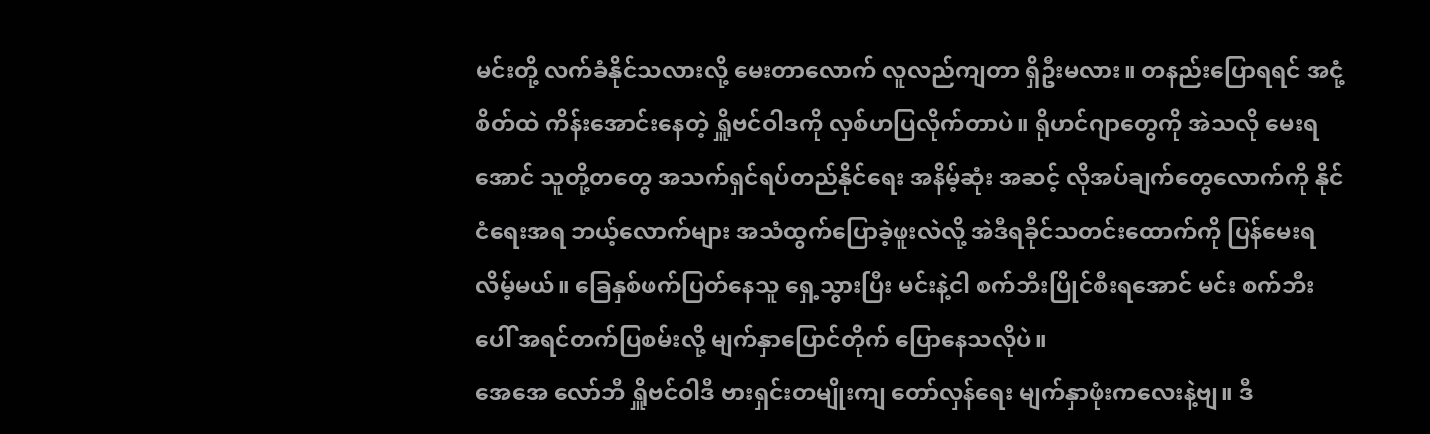မင်းတို့ လက်ခံနိုင်သလားလို့ မေးတာလောက် လူလည်ကျတာ ရှိဦးမလား။ တနည်းပြောရရင် အငုံ့စိတ်ထဲ ကိန်းအောင်းနေတဲ့ ရှိူဗင်ဝါဒကို လှစ်ဟပြလိုက်တာပဲ။ ရိုဟင်ဂျာတွေကို အဲသလို မေးရအောင် သူတို့တတွေ အသက်ရှင်ရပ်တည်နိုင်ရေး အနိမ့်ဆုံး အဆင့် လိုအပ်ချက်တွေလောက်ကို နိုင်ငံရေးအရ ဘယ့်လောက်များ အသံထွက်ပြောခဲ့ဖူးလဲလို့ အဲဒီရခိုင်သတင်းထောက်ကို ပြန်မေးရလိမ့်မယ်။ ခြေနှစ်ဖက်ပြတ်နေသူ ရှေ့သွားပြီး မင်းနဲ့ငါ စက်ဘီးပြိုင်စီးရအောင် မင်း စက်ဘီးပေါ် အရင်တက်ပြစမ်းလို့ မျက်နှာပြောင်တိုက် ပြောနေသလိုပဲ။
အေအေ လော်ဘီ ရှိူဗင်ဝါဒီ ဗားရှင်းတမျိုးကျ တော်လှန်ရေး မျက်နှာဖုံးကလေးနဲ့ဗျ။ ဒီ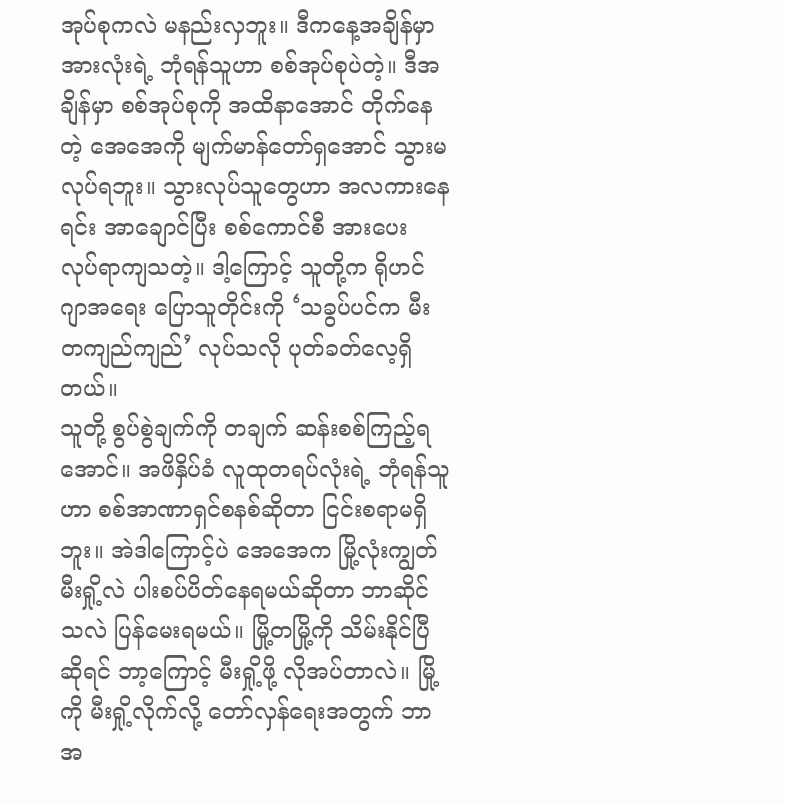အုပ်စုကလဲ မနည်းလှဘူး။ ဒီကနေ့အချိန်မှာ အားလုံးရဲ့ ဘုံရန်သူဟာ စစ်အုပ်စုပဲတဲ့။ ဒီအချိန်မှာ စစ်အုပ်စုကို အထိနာအောင် တိုက်နေတဲ့ အေအေကို မျက်မာန်တော်ရှအောင် သွားမလုပ်ရဘူး။ သွားလုပ်သူတွေဟာ အလကားနေရင်း အာချောင်ပြီး စစ်ကောင်စီ အားပေး လုပ်ရာကျသတဲ့။ ဒါ့ကြောင့် သူတို့က ရိုဟင်ဂျာအရေး ပြောသူတိုင်းကို ‘သခွပ်ပင်က မီးတကျည်ကျည်’ လုပ်သလို ပုတ်ခတ်လေ့ရှိတယ်။
သူတို့ စွပ်စွဲချက်ကို တချက် ဆန်းစစ်ကြည့်ရအောင်။ အဖိနှိပ်ခံ လူထုတရပ်လုံးရဲ့ ဘုံရန်သူဟာ စစ်အာဏာရှင်စနစ်ဆိုတာ ငြင်းစရာမရှိဘူး။ အဲဒါကြောင့်ပဲ အေအေက မြို့လုံးကျွတ် မီးရှို့လဲ ပါးစပ်ပိတ်နေရမယ်ဆိုတာ ဘာဆိုင်သလဲ ပြန်မေးရမယ်။ မြို့တမြို့ကို သိမ်းနိုင်ပြီဆိုရင် ဘာ့ကြောင့် မီးရှို့ဖို့ လိုအပ်တာလဲ။ မြို့ကို မီးရှို့လိုက်လို့ တော်လှန်ရေးအတွက် ဘာအ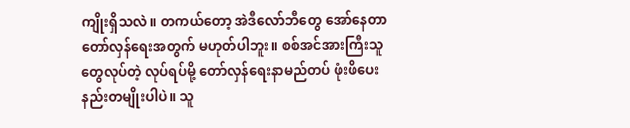ကျိုးရှိသလဲ။ တကယ်တော့ အဲဒီလော်ဘီတွေ အော်နေတာ တော်လှန်ရေးအတွက် မဟုတ်ပါဘူး။ စစ်အင်အားကြီးသူတွေလုပ်တဲ့ လုပ်ရပ်မို့ တော်လှန်ရေးနာမည်တပ် ဖုံးဖိပေးနည်းတမျိုးပါပဲ။ သူ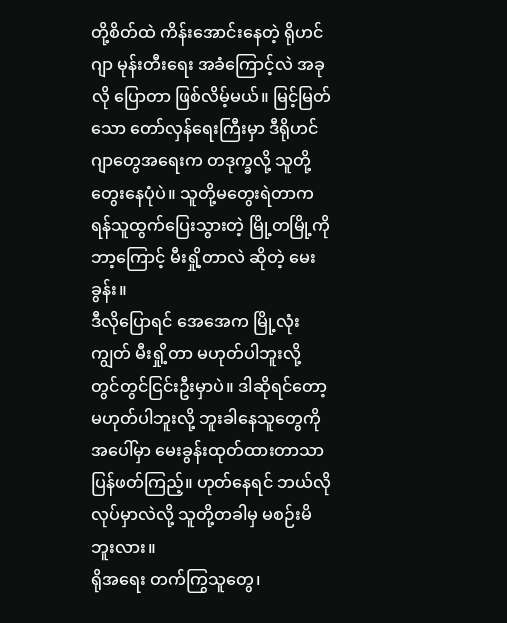တို့စိတ်ထဲ ကိန်းအောင်းနေတဲ့ ရိုဟင်ဂျာ မုန်းတီးရေး အခံကြောင့်လဲ အခုလို ပြောတာ ဖြစ်လိမ့်မယ်။ မြင့်မြတ်သော တော်လှန်ရေးကြီးမှာ ဒီရိုဟင်ဂျာတွေအရေးက တဒုက္ခလို့ သူတို့တွေးနေပုံပဲ။ သူတို့မတွေးရဲတာက ရန်သူထွက်ပြေးသွားတဲ့ မြို့တမြို့ကို ဘာ့ကြောင့် မီးရှို့တာလဲ ဆိုတဲ့ မေးခွန်း။
ဒီလိုပြောရင် အေအေက မြို့လုံးကျွတ် မီးရှို့တာ မဟုတ်ပါဘူးလို့ တွင်တွင်ငြင်းဦးမှာပဲ။ ဒါဆိုရင်တော့ မဟုတ်ပါဘူးလို့ ဘူးခါနေသူတွေကို အပေါ်မှာ မေးခွန်းထုတ်ထားတာသာ ပြန်ဖတ်ကြည့်။ ဟုတ်နေရင် ဘယ်လိုလုပ်မှာလဲလို့ သူတို့တခါမှ မစဉ်းမိဘူးလား။
ရိုအရေး တက်ကြွသူတွေ၊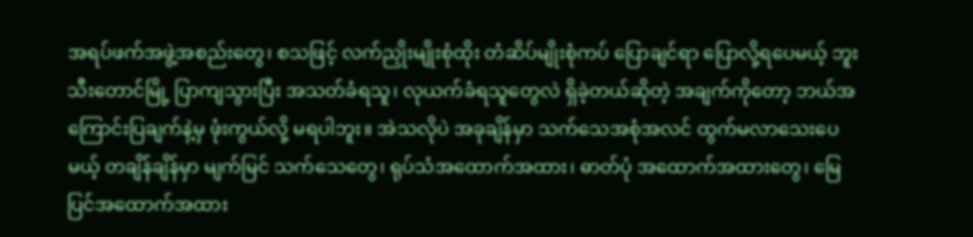အရပ်ဖက်အဖွဲ့အစည်းတွေ၊ စသဖြင့် လက်ညှိုးမျိုးစုံထိုး တံဆိပ်မျိုးစုံကပ် ပြောချင်ရာ ပြောလို့ရပေမယ့် ဘူးသီးတောင်မြို့ ပြာကျသွားပြီး အသတ်ခံရသူ၊ လုယက်ခံရသူတွေလဲ ရှိခဲ့တယ်ဆိုတဲ့ အချက်ကိုတော့ ဘယ်အကြောင်းပြချက်နဲ့မှ ဖုံးကွယ်လို့ မရပါဘူး။ အဲသလိုပဲ အခုချိန်မှာ သက်သေအစုံအလင် ထွက်မလာသေးပေမယ့် တချိန်ချိန်မှာ မျက်မြင် သက်သေတွေ၊ ရုပ်သံအထောက်အထား၊ ဓာတ်ပုံ အထောက်အထားတွေ၊ မြေပြင်အထောက်အထား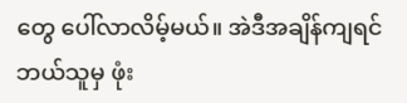တွေ ပေါ်လာလိမ့်မယ်။ အဲဒီအချိန်ကျရင် ဘယ်သူမှ ဖုံး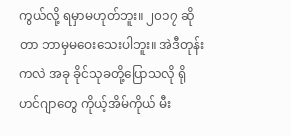ကွယ်လို့ ရမှာမဟုတ်ဘူး။ ၂၀၁၇ ဆိုတာ ဘာမှမဝေးသေးပါဘူး။ အဲဒီတုန်းကလဲ အခု ခိုင်သုခတို့ပြောသလို ရိုဟင်ဂျာတွေ ကိုယ့်အိမ်ကိုယ် မီး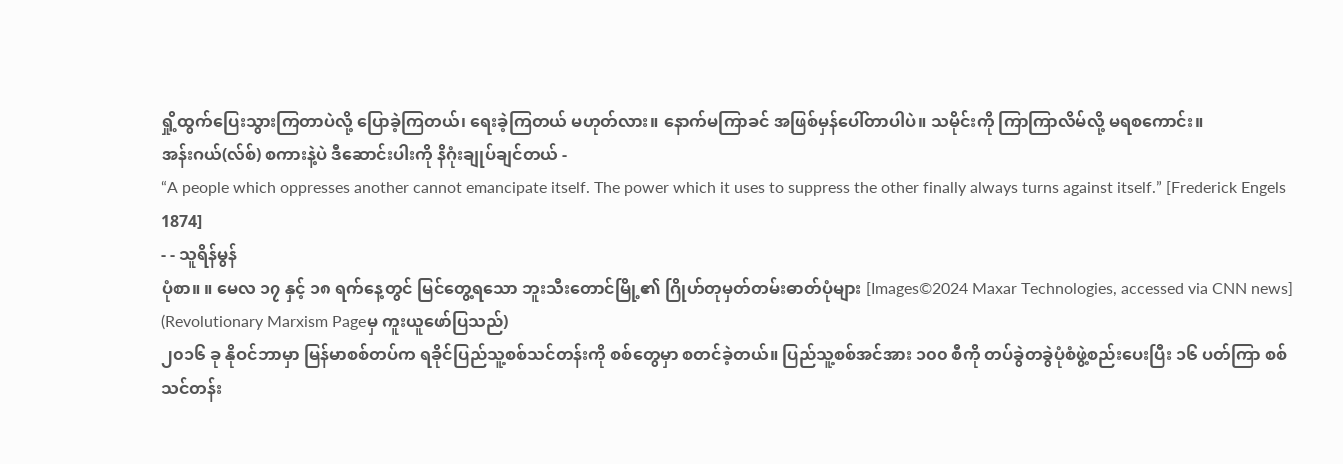ရှို့ထွက်ပြေးသွားကြတာပဲလို့ ပြောခဲ့ကြတယ်၊ ရေးခဲ့ကြတယ် မဟုတ်လား။ နောက်မကြာခင် အဖြစ်မှန်ပေါ်တာပါပဲ။ သမိုင်းကို ကြာကြာလိမ်လို့ မရစကောင်း။
အန်းဂယ်(လ်စ်) စကားနဲ့ပဲ ဒီဆောင်းပါးကို နိဂုံးချုပ်ချင်တယ် -
“A people which oppresses another cannot emancipate itself. The power which it uses to suppress the other finally always turns against itself.” [Frederick Engels 1874]
- - သူရိန်မွန်
ပုံစာ။ ။ မေလ ၁၇ နှင့် ၁၈ ရက်နေ့တွင် မြင်တွေ့ရသော ဘူးသီးတောင်မြို့၏ ဂြိုဟ်တုမှတ်တမ်းဓာတ်ပုံများ [Images©2024 Maxar Technologies, accessed via CNN news]
(Revolutionary Marxism Pageမှ ကူးယူဖော်ပြသည်)
၂၀၁၆ ခု နိုဝင်ဘာမှာ မြန်မာစစ်တပ်က ရခိုင်ပြည်သူ့စစ်သင်တန်းကို စစ်တွေမှာ စတင်ခဲ့တယ်။ ပြည်သူ့စစ်အင်အား ၁၀၀ စီကို တပ်ခွဲတခွဲပုံစံဖွဲ့စည်းပေးပြီး ၁၆ ပတ်ကြာ စစ်သင်တန်း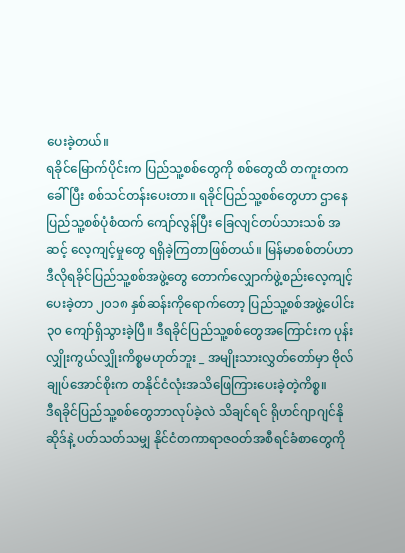ပေးခဲ့တယ်။
ရခိုင်မြောက်ပိုင်းက ပြည်သူ့စစ်တွေကို စစ်တွေထိ တကူးတကခေါ်ပြီး စစ်သင်တန်းပေးတာ။ ရခိုင်ပြည်သူ့စစ်တွေဟာ ဌာနေပြည်သူ့စစ်ပုံစံထက် ကျော်လွန်ပြီး ခြေလျင်တပ်သားသစ် အဆင့် လေ့ကျင့်မှုတွေ ရရှိခဲ့ကြတာဖြစ်တယ်။ မြန်မာစစ်တပ်ဟာ ဒီလိုရခိုင်ပြည်သူ့စစ်အဖွဲ့တွေ တောက်လျှောက်ဖွဲ့စည်းလေ့ကျင့်ပေးခဲ့တာ ၂၀၁၈ နှစ်ဆန်းကိုရောက်တော့ ပြည်သူ့စစ်အဖွဲ့ပေါင်း ၃၀ ကျော်ရှိသွားခဲ့ပြီ။ ဒီရခိုင်ပြည်သူ့စစ်တွေအကြောင်းက ပုန်းလျှိုးကွယ်လျှိုးကိစ္စမဟုတ်ဘူး _ အမျိုးသားလွှတ်တော်မှာ ဗိုလ်ချုပ်အောင်စိုးက တနိုင်ငံလုံးအသိဖြေကြားပေးခဲ့တဲ့ကိစ္စ။
ဒီရခိုင်ပြည်သူ့စစ်တွေဘာလုပ်ခဲ့လဲ သိချင်ရင် ရိုဟင်ဂျာဂျင်နိုဆိုဒ်နဲ့ ပတ်သတ်သမျှ နိုင်ငံတကာရာဇဝတ်အစီရင်ခံစာတွေကို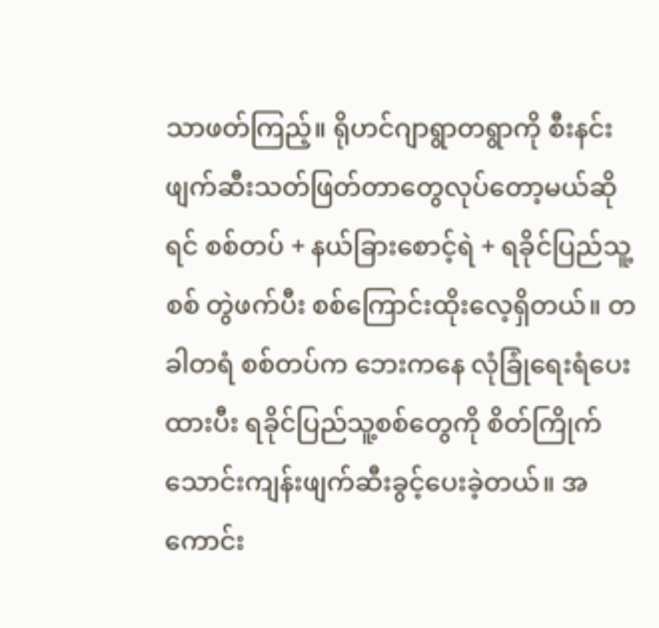သာဖတ်ကြည့်။ ရိုဟင်ဂျာရွာတရွာကို စီးနင်းဖျက်ဆီးသတ်ဖြတ်တာတွေလုပ်တော့မယ်ဆိုရင် စစ်တပ် + နယ်ခြားစောင့်ရဲ + ရခိုင်ပြည်သူ့စစ် တွဲဖက်ပီး စစ်ကြောင်းထိုးလေ့ရှိတယ်။ တခါတရံ စစ်တပ်က ဘေးကနေ လုံခြုံရေးရံပေးထားပီး ရခိုင်ပြည်သူ့စစ်တွေကို စိတ်ကြိုက်သောင်းကျန်းဖျက်ဆီးခွင့်ပေးခဲ့တယ်။ အကောင်း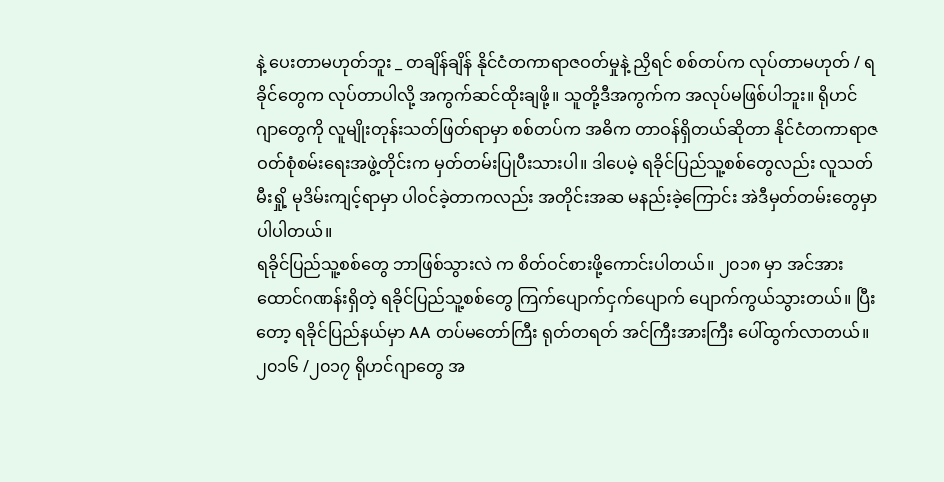နဲ့ ပေးတာမဟုတ်ဘူး _ တချိန်ချိန် နိုင်ငံတကာရာဇဝတ်မှုနဲ့ ညှိရင် စစ်တပ်က လုပ်တာမဟုတ် / ရခိုင်တွေက လုပ်တာပါလို့ အကွက်ဆင်ထိုးချဖို့။ သူတို့ဒီအကွက်က အလုပ်မဖြစ်ပါဘူး။ ရိုဟင်ဂျာတွေကို လူမျိုးတုန်းသတ်ဖြတ်ရာမှာ စစ်တပ်က အဓိက တာဝန်ရှိတယ်ဆိုတာ နိုင်ငံတကာရာဇဝတ်စုံစမ်းရေးအဖွဲ့တိုင်းက မှတ်တမ်းပြုပီးသားပါ။ ဒါပေမဲ့ ရခိုင်ပြည်သူ့စစ်တွေလည်း လူသတ် မီးရှို့ မုဒိမ်းကျင့်ရာမှာ ပါဝင်ခဲ့တာကလည်း အတိုင်းအဆ မနည်းခဲ့ကြောင်း အဲဒီမှတ်တမ်းတွေမှာ ပါပါတယ်။
ရခိုင်ပြည်သူ့စစ်တွေ ဘာဖြစ်သွားလဲ က စိတ်ဝင်စားဖို့ကောင်းပါတယ်။ ၂၀၁၈ မှာ အင်အားထောင်ဂဏန်းရှိတဲ့ ရခိုင်ပြည်သူ့စစ်တွေ ကြက်ပျောက်ငှက်ပျောက် ပျောက်ကွယ်သွားတယ်။ ပြီးတော့ ရခိုင်ပြည်နယ်မှာ AA တပ်မတော်ကြီး ရုတ်တရတ် အင်ကြီးအားကြီး ပေါ်ထွက်လာတယ်။
၂၀၁၆ /၂၀၁၇ ရိုဟင်ဂျာတွေ အ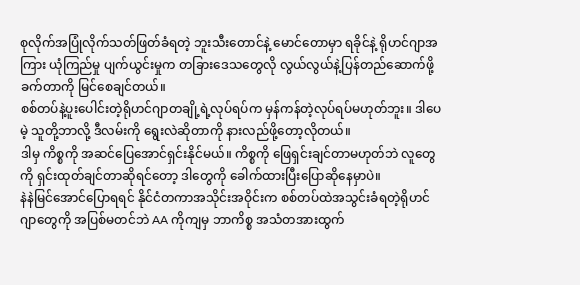စုလိုက်အပြုံလိုက်သတ်ဖြတ်ခံရတဲ့ ဘူးသီးတောင်နဲ့ မောင်တောမှာ ရခိုင်နဲ့ ရိုဟင်ဂျာအကြား ယုံကြည်မှု ပျက်ယွင်းမှုက တခြားဒေသတွေလို လွယ်လွယ်နဲ့ပြန်တည်ဆောက်ဖို့ ခက်တာကို မြင်စေချင်တယ်။
စစ်တပ်နဲ့ပူးပေါင်းတဲ့ရိုဟင်ဂျာတချို့ရဲ့လုပ်ရပ်က မှန်ကန်တဲ့လုပ်ရပ်မဟုတ်ဘူး။ ဒါပေမဲ့ သူတို့ဘာလို့ ဒီလမ်းကို ရွေးလဲဆိုတာကို နားလည်ဖို့တော့လိုတယ်။
ဒါမှ ကိစ္စကို အဆင်ပြေအောင်ရှင်းနိုင်မယ်။ ကိစ္စကို ဖြေရှင်းချင်တာမဟုတ်ဘဲ လူတွေကို ရှင်းထုတ်ချင်တာဆိုရင်တော့ ဒါတွေကို ခေါက်ထားပြီးပြောဆိုနေမှာပဲ။
နဲနဲမြင်အောင်ပြောရရင် နိုင်ငံတကာအသိုင်းအဝိုင်းက စစ်တပ်ထဲအသွင်းခံရတဲ့ရိုဟင်ဂျာတွေကို အပြစ်မတင်ဘဲ AA ကိုကျမှ ဘာကိစ္စ အသံတအားထွက်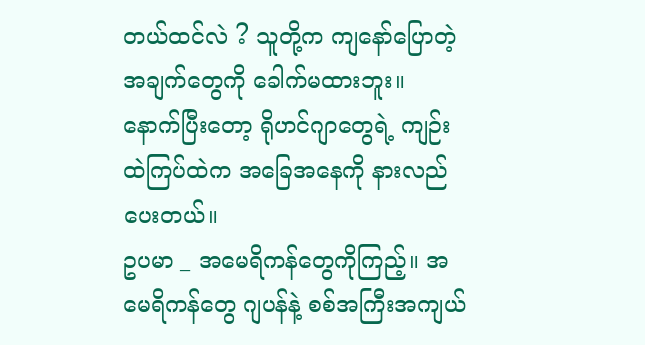တယ်ထင်လဲ ? သူတို့က ကျနော်ပြောတဲ့အချက်တွေကို ခေါက်မထားဘူး။ နောက်ပြီးတော့ ရိုဟင်ဂျာတွေရဲ့ ကျဉ်းထဲကြပ်ထဲက အခြေအနေကို နားလည်ပေးတယ်။
ဥပမာ _ အမေရိကန်တွေကိုကြည့်။ အမေရိကန်တွေ ဂျပန်နဲ့ စစ်အကြီးအကျယ်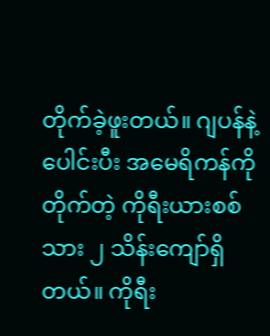တိုက်ခဲ့ဖူးတယ်။ ဂျပန်နဲ့ပေါင်းပီး အမေရိကန်ကိုတိုက်တဲ့ ကိုရီးယားစစ်သား ၂ သိန်းကျော်ရှိတယ်။ ကိုရီး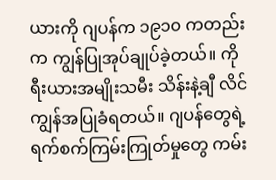ယားကို ဂျပန်က ၁၉၁၀ ကတည်းက ကျွန်ပြုအုပ်ချုပ်ခဲ့တယ်။ ကိုရီးယားအမျိုးသမီး သိန်းနဲ့ချီ လိင်ကျွန်အပြုခံရတယ်။ ဂျပန်တွေရဲ့ ရက်စက်ကြမ်းကြုတ်မှုတွေ ကမ်း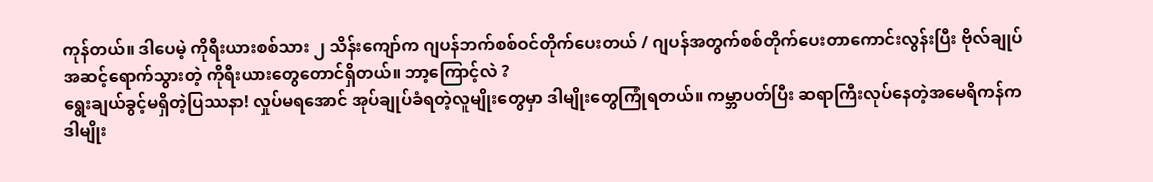ကုန်တယ်။ ဒါပေမဲ့ ကိုရီးယားစစ်သား ၂ သိန်းကျော်က ဂျပန်ဘက်စစ်ဝင်တိုက်ပေးတယ် / ဂျပန်အတွက်စစ်တိုက်ပေးတာကောင်းလွန်းပြီး ဗိုလ်ချုပ်အဆင့်ရောက်သွားတဲ့ ကိုရီးယားတွေတောင်ရှိတယ်။ ဘာ့ကြောင့်လဲ ?
ရွေးချယ်ခွင့်မရှိတဲ့ပြဿနာ! လှုပ်မရအောင် အုပ်ချုပ်ခံရတဲ့လူမျိုးတွေမှာ ဒါမျိုးတွေကြုံရတယ်။ ကမ္ဘာပတ်ပြီး ဆရာကြီးလုပ်နေတဲ့အမေရိကန်က ဒါမျိုး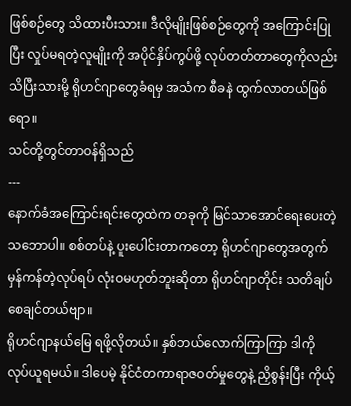ဖြစ်စဉ်တွေ သိထားပီးသား။ ဒီလိုမျိုးဖြစ်စဉ်တွေကို အကြောင်းပြုပြီး လှုပ်မရတဲ့လူမျိုးကို အပိုင်နှိပ်ကွပ်ဖို့ လုပ်တတ်တာတွေကိုလည်း သိပြီးသားမို့ ရိုဟင်ဂျာတွေခံရမှ အသံက စီခနဲ ထွက်လာတယ်ဖြစ်ရော။
သင်တို့တွင်တာဝန်ရှိသည်
---
နောက်ခံအကြောင်းရင်းတွေထဲက တခုကို မြင်သာအောင်ရေးပေးတဲ့ သဘောပါ။ စစ်တပ်နဲ့ ပူးပေါင်းတာကတော့ ရိုဟင်ဂျာတွေအတွက် မှန်ကန်တဲ့လုပ်ရပ် လုံးဝမဟုတ်ဘူးဆိုတာ ရိုဟင်ဂျာတိုင်း သတိချပ်စေချင်တယ်ဗျာ။
ရိုဟင်ဂျာနယ်မြေ ရဖို့လိုတယ်။ နှစ်ဘယ်လောက်ကြာကြာ ဒါကို လုပ်ယူရမယ်။ ဒါပေမဲ့ နိုင်ငံတကာရာဇဝတ်မှုတွေနဲ့ ညှိစွန်းပြီး ကိုယ့်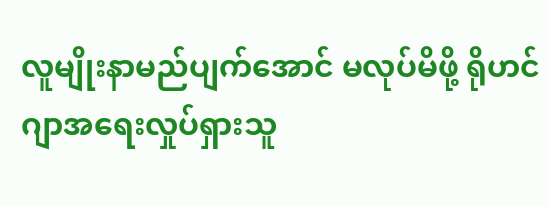လူမျိုးနာမည်ပျက်အောင် မလုပ်မိဖို့ ရိုဟင်ဂျာအရေးလှုပ်ရှားသူ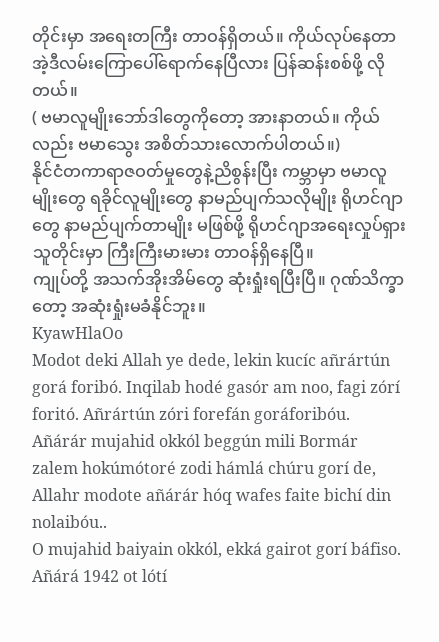တိုင်းမှာ အရေးတကြီး တာဝန်ရှိတယ်။ ကိုယ်လုပ်နေတာ အဲ့ဒီလမ်းကြောပေါ်ရောက်နေပြီလား ပြန်ဆန်းစစ်ဖို့ လိုတယ်။
( ဗမာလူမျိုးဘော်ဒါတွေကိုတော့ အားနာတယ်။ ကိုယ်လည်း ဗမာသွေး အစိတ်သားလောက်ပါတယ်။)
နိုင်ငံတကာရာဇဝတ်မှုတွေနဲ့ညိစွန်းပြီး ကမ္ဘာမှာ ဗမာလူမျိုးတွေ ရခိုင်လူမျိုးတွေ နာမည်ပျက်သလိုမျိုး ရိုဟင်ဂျာတွေ နာမည်ပျက်တာမျိုး မဖြစ်ဖို့ ရိုဟင်ဂျာအရေးလှုပ်ရှားသူတိုင်းမှာ ကြီးကြီးမားမား တာဝန်ရှိနေပြီ။
ကျုပ်တို့ အသက်အိုးအိမ်တွေ ဆုံးရှုံးရပြီးပြီ။ ဂုဏ်သိက္ခာတော့ အဆုံးရှုံးမခံနိုင်ဘူး။
KyawHlaOo
Modot deki Allah ye dede, lekin kucíc añrártún gorá foribó. Inqilab hodé gasór am noo, fagi zórí foritó. Añrártún zóri forefán goráforibóu.
Añárár mujahid okkól beggún mili Bormár zalem hokúmótoré zodi hámlá chúru gorí de, Allahr modote añárár hóq wafes faite bichí din nolaibóu..
O mujahid baiyain okkól, ekká gairot gorí báfiso. Añárá 1942 ot lótí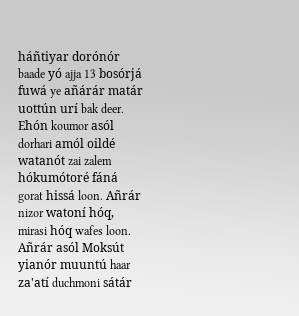háñtiyar dorónór baade yó ajja 13 bosórjá fuwá ye añárár matár uottún urí bak deer.
Ehón koumor asól dorhari amól oildé watanót zai zalem hókumótoré fáná gorat hissá loon. Añrár nizor watoní hóq, mirasi hóq wafes loon. Añrár asól Moksút yianór muuntú haar za'atí duchmoni sátár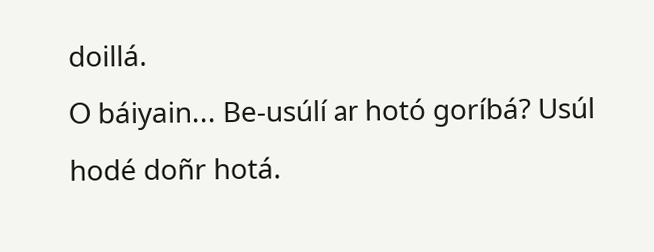doillá.
O báiyain... Be-usúlí ar hotó goríbá? Usúl hodé doñr hotá.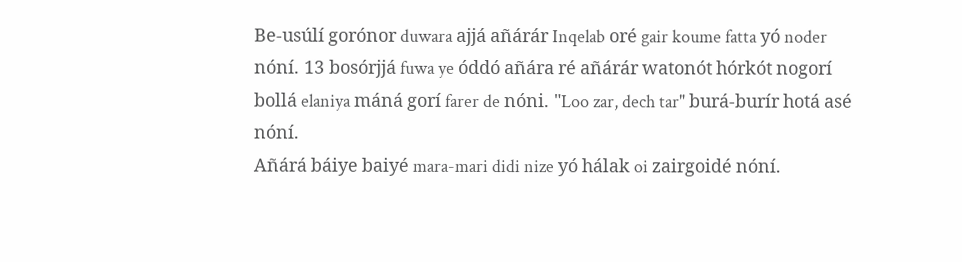Be-usúlí gorónor duwara ajjá añárár Inqelab oré gair koume fatta yó noder nóní. 13 bosórjjá fuwa ye óddó añára ré añárár watonót hórkót nogorí bollá elaniya máná gorí farer de nóni. "Loo zar, dech tar" burá-burír hotá asé nóní.
Añárá báiye baiyé mara-mari didi nize yó hálak oi zairgoidé nóní.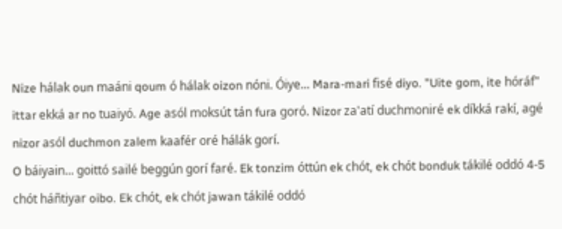Nize hálak oun maáni qoum ó hálak oizon nóni. Óiye... Mara-mari fisé diyo. "Uite gom, ite hóráf" ittar ekká ar no tuaiyó. Age asól moksút tán fura goró. Nizor za'atí duchmoniré ek díkká rakí, agé nizor asól duchmon zalem kaafér oré hálák gorí.
O báiyain... goittó sailé beggún gorí faré. Ek tonzim óttún ek chót, ek chót bonduk tákilé oddó 4-5 chót háñtiyar oibo. Ek chót, ek chót jawan tákilé oddó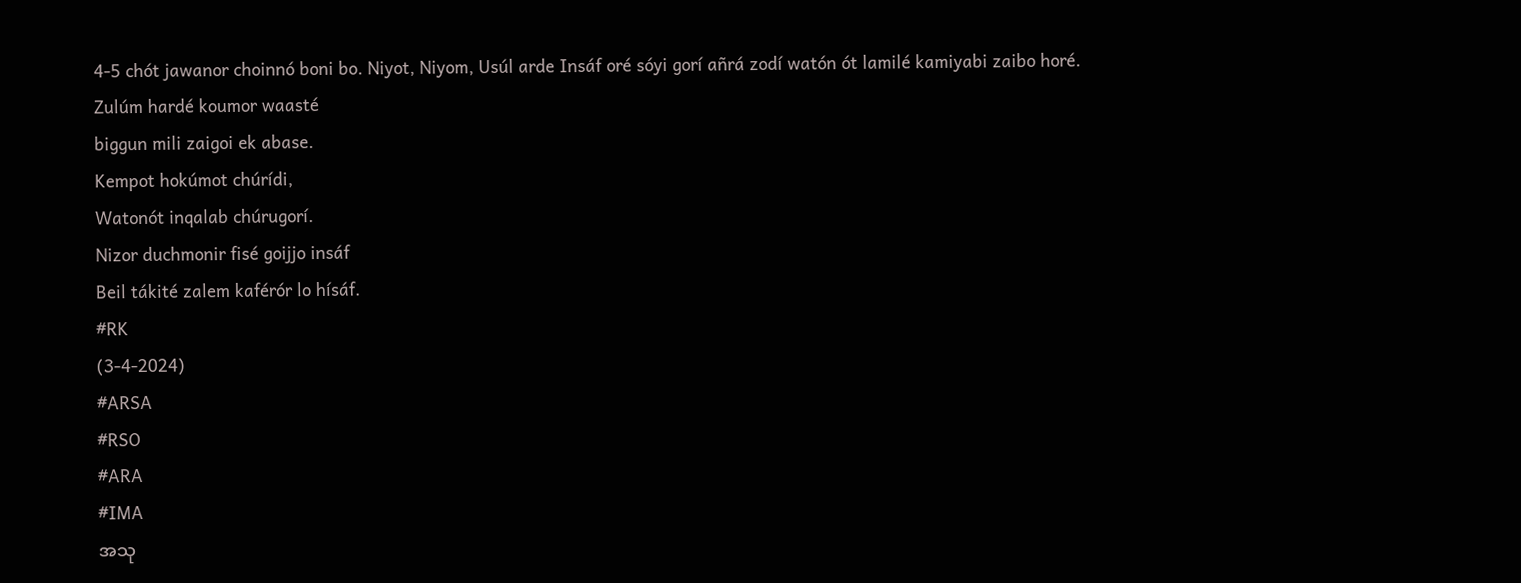4-5 chót jawanor choinnó boni bo. Niyot, Niyom, Usúl arde Insáf oré sóyi gorí añrá zodí watón ót lamilé kamiyabi zaibo horé.
Zulúm hardé koumor waasté
biggun mili zaigoi ek abase.
Kempot hokúmot chúrídi,
Watonót inqalab chúrugorí.
Nizor duchmonir fisé goijjo insáf
Beil tákité zalem kaférór lo hísáf.
#RK
(3-4-2024)
#ARSA
#RSO
#ARA
#IMA
အသု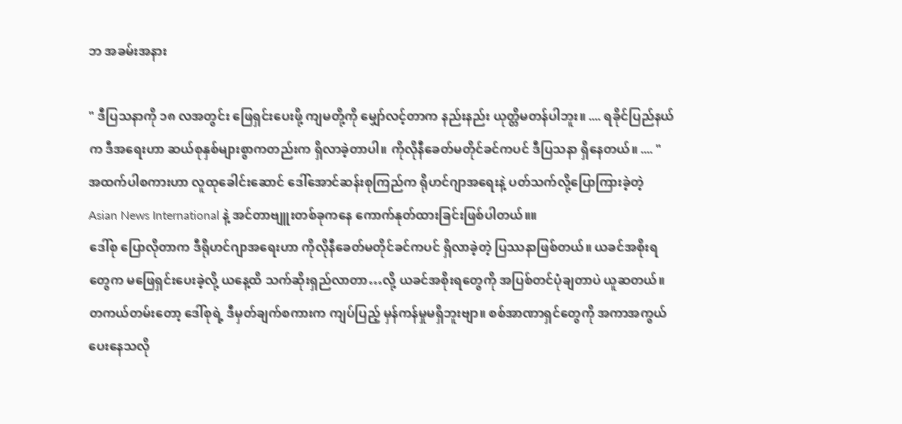ဘ အခမ်းအနား

" ဒီပြသနာကို ၁၈ လအတွင်း ဖြေရှင်းပေးဖို့ ကျမတို့ကို မျှော်လင့်တာက နည်းနည်း ယုတ္တိမတန်ပါဘူး။ .... ရခိုင်ပြည်နယ်က ဒီအရေးဟာ ဆယ်စုနှစ်များစွာကတည်းက ရှိလာခဲ့တာပါ။ ကိုလိုနီခေတ်မတိုင်ခင်ကပင် ဒီပြသနာ ရှိနေတယ်။ .... "
အထက်ပါစကားဟာ လူထုခေါင်းဆောင် ဒေါ်အောင်ဆန်းစုကြည်က ရိုဟင်ဂျာအရေးနဲ့ ပတ်သက်လို့ပြောကြားခဲ့တဲ့ Asian News International နဲ့ အင်တာဗျူးတစ်ခုကနေ ကောက်နုတ်ထားခြင်းဖြစ်ပါတယ်။။
ဒေါ်စု ပြောလိုတာက ဒီရိုဟင်ဂျာအရေးဟာ ကိုလိုနီခေတ်မတိုင်ခင်ကပင် ရှိလာခဲ့တဲ့ ပြဿနာဖြစ်တယ်။ ယခင်အစိုးရတွေက မဖြေရှင်းပေးခဲ့လို့ ယနေ့ထိ သက်ဆိုးရှည်လာတာ…လို့ ယခင်အစိုးရတွေကို အပြစ်တင်ပုံချတာပဲ ယူဆတယ်။ တကယ်တမ်းတော့ ဒေါ်စုရဲ့ ဒီမှတ်ချက်စကားက ကျပ်ပြည့် မှန်ကန်မှုမရှိဘူးဗျာ။ စစ်အာဏာရှင်တွေကို အကာအကွယ်ပေးနေသလို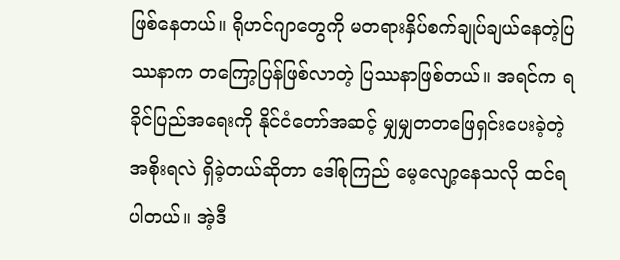ဖြစ်နေတယ်။ ရိုဟင်ဂျာတွေကို မတရားနှိပ်စက်ချုပ်ချယ်နေတဲ့ပြဿနာက တကြော့ပြန်ဖြစ်လာတဲ့ ပြဿနာဖြစ်တယ်။ အရင်က ရခိုင်ပြည်အရေးကို နိုင်ငံတော်အဆင့် မျှမျှတတဖြေရှင်းပေးခဲ့တဲ့ အစိုးရလဲ ရှိခဲ့တယ်ဆိုတာ ဒေါ်စုကြည် မေ့လျော့နေသလို ထင်ရပါတယ်။ အဲ့ဒီ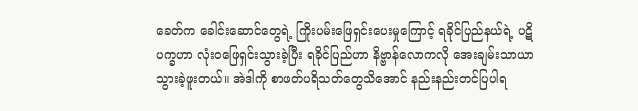ခေတ်က ခေါင်းဆောင်တွေရဲ့ ကြိုးပမ်းဖြေရှင်းပေးမှုကြောင့် ရခိုင်ပြည်နယ်ရဲ့ ပဋိပက္ခဟာ လုံးဝဖြေရှင်းသွားခဲ့ပြီး ရခိုင်ပြည်ဟာ နိဗ္ဗာန်လောကလို အေးချမ်းသာယာသွားခဲ့ဖူးတယ်။ အဲဒါကို စာဖတ်ပရိသတ်တွေသိအောင် နည်းနည်းတင်ပြပါရ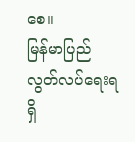စေ။
မြန်မာပြည် လွတ်လပ်ရေးရရှိ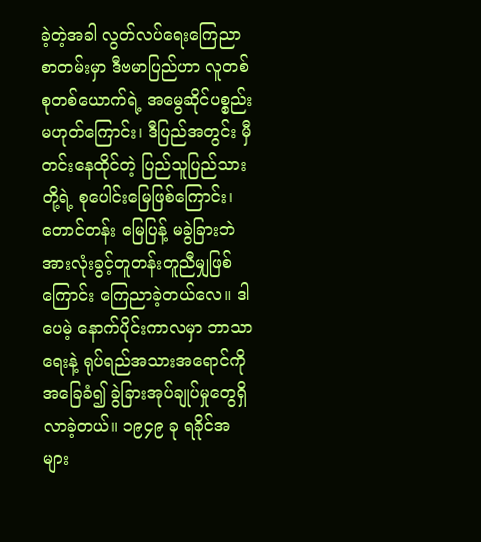ခဲ့တဲ့အခါ လွတ်လပ်ရေးကြေညာစာတမ်းမှာ ဒီဗမာပြည်ဟာ လူတစ်စုတစ်ယောက်ရဲ့ အမွေဆိုင်ပစ္စည်း မဟုတ်ကြောင်း၊ ဒီပြည်အတွင်း မှီတင်းနေထိုင်တဲ့ ပြည်သူပြည်သားတို့ရဲ့ စုပေါင်းမြေဖြစ်ကြောင်း၊ တောင်တန်း မြေပြန့် မခွဲခြားဘဲ အားလုံးခွင့်တူတန်းတူညီမျှဖြစ်ကြောင်း ကြေညာခဲ့တယ်လေ။ ဒါပေမဲ့ နောက်ပိုင်းကာလမှာ ဘာသာရေးနဲ့ ရုပ်ရည်အသားအရောင်ကို အခြေခံ၍ ခွဲခြားအုပ်ချုပ်မှုတွေရှိလာခဲ့တယ်။ ၁၉၄၉ ခု ရခိုင်အများ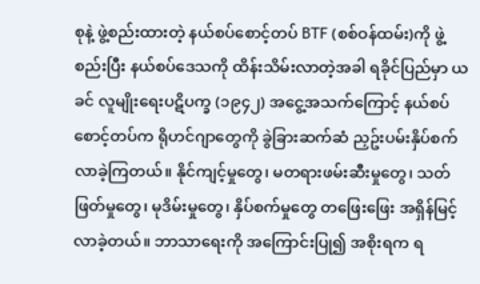စုနဲ့ ဖွဲ့စည်းထားတဲ့ နယ်စပ်စောင့်တပ် BTF (စစ်ဝန်ထမ်း)ကို ဖွဲ့စည်းပြီး နယ်စပ်ဒေသကို ထိန်းသိမ်းလာတဲ့အခါ ရခိုင်ပြည်မှာ ယခင် လူမျိုးရေးပဋိပက္ခ (၁၉၄၂) အငွေ့အသက်ကြောင့် နယ်စပ်စောင့်တပ်က ရိုဟင်ဂျာတွေကို ခွဲခြားဆက်ဆံ ညှဥ်းပမ်းနှိပ်စက်လာခဲ့ကြတယ်။ နိုင်ကျင့်မှုတွေ၊ မတရားဖမ်းဆီးမှုတွေ၊ သတ်ဖြတ်မှုတွေ၊ မုဒိမ်းမှုတွေ၊ နှိပ်စက်မှုတွေ တဖြေးဖြေး အရှိန်မြင့်လာခဲ့တယ်။ ဘာသာရေးကို အကြောင်းပြု၍ အစိုးရက ရ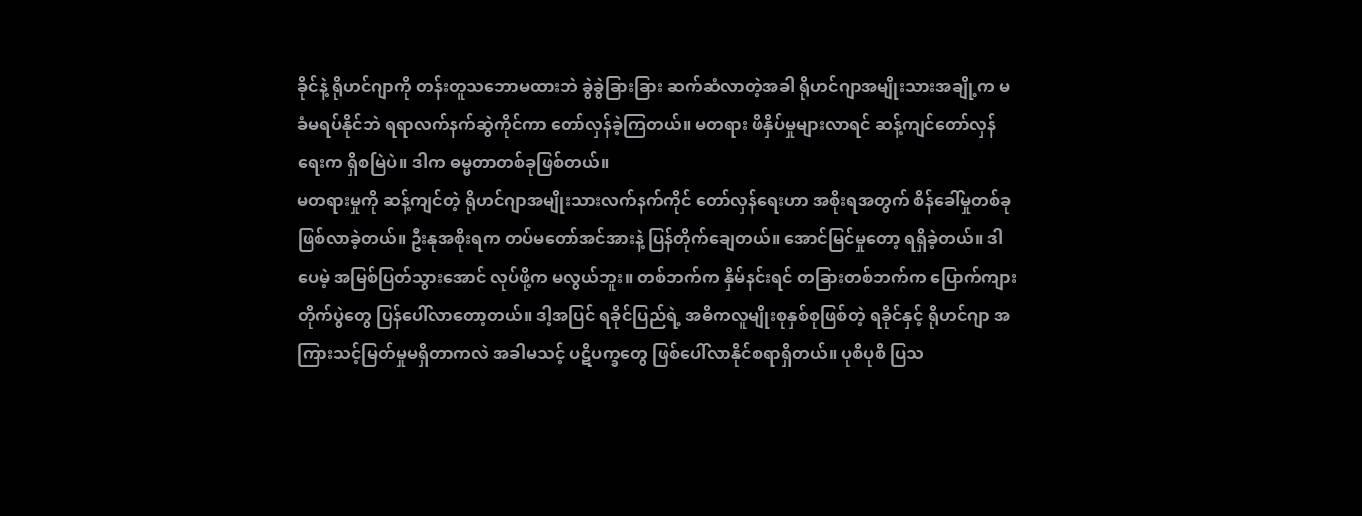ခိုင်နဲ့ ရိုဟင်ဂျာကို တန်းတူသဘောမထားဘဲ ခွဲခွဲခြားခြား ဆက်ဆံလာတဲ့အခါ ရိုဟင်ဂျာအမျိုးသားအချို့က မခံမရပ်နိုင်ဘဲ ရရာလက်နက်ဆွဲကိုင်ကာ တော်လှန်ခဲ့ကြတယ်။ မတရား ဖိနှိပ်မှုများလာရင် ဆန့်ကျင်တော်လှန်ရေးက ရှိစမြဲပဲ။ ဒါက ဓမ္မတာတစ်ခုဖြစ်တယ်။
မတရားမှုကို ဆန့်ကျင်တဲ့ ရိုဟင်ဂျာအမျိုးသားလက်နက်ကိုင် တော်လှန်ရေးဟာ အစိုးရအတွက် စိန်ခေါ်မှုတစ်ခုဖြစ်လာခဲ့တယ်။ ဦးနုအစိုးရက တပ်မတော်အင်အားနဲ့ ပြန်တိုက်ချေတယ်။ အောင်မြင်မှုတော့ ရရှိခဲ့တယ်။ ဒါပေမဲ့ အမြစ်ပြတ်သွားအောင် လုပ်ဖို့က မလွယ်ဘူး။ တစ်ဘက်က နှိမ်နင်းရင် တခြားတစ်ဘက်က ပြောက်ကျားတိုက်ပွဲတွေ ပြန်ပေါ်လာတော့တယ်။ ဒါ့အပြင် ရခိုင်ပြည်ရဲ့ အဓိကလူမျိုးစုနှစ်စုဖြစ်တဲ့ ရခိုင်နှင့် ရိုဟင်ဂျာ အကြားသင့်မြတ်မှုမရှိတာကလဲ အခါမသင့် ပဋိပက္ခတွေ ဖြစ်ပေါ်လာနိုင်စရာရှိတယ်။ ပုစိပုစိ ပြသ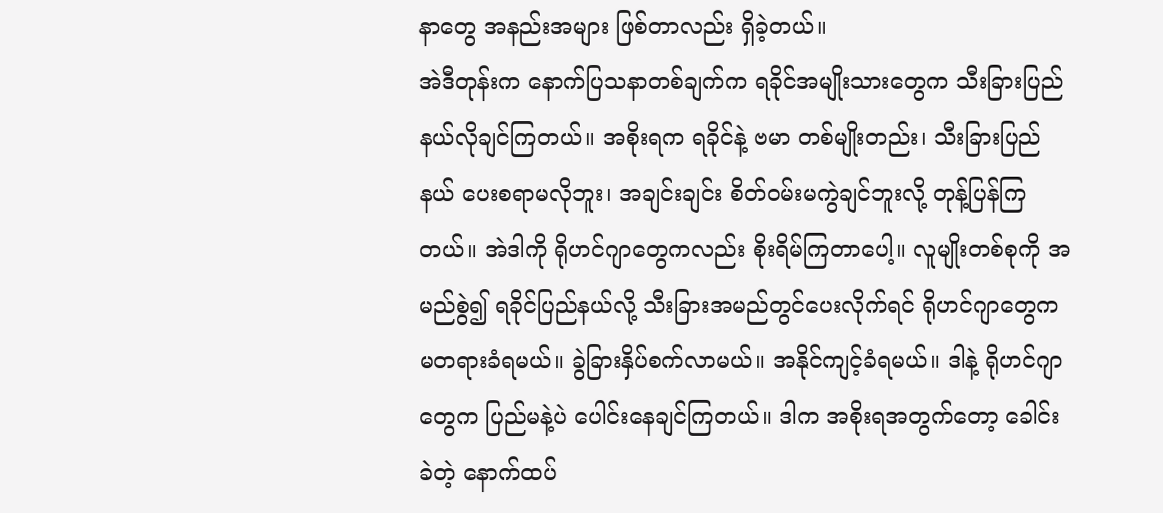နာတွေ အနည်းအများ ဖြစ်တာလည်း ရှိခဲ့တယ်။
အဲဒီတုန်းက နောက်ပြသနာတစ်ချက်က ရခိုင်အမျိုးသားတွေက သီးခြားပြည်နယ်လိုချင်ကြတယ်။ အစိုးရက ရခိုင်နဲ့ ဗမာ တစ်မျိုးတည်း၊ သီးခြားပြည်နယ် ပေးစရာမလိုဘူး၊ အချင်းချင်း စိတ်ဝမ်းမကွဲချင်ဘူးလို့ တုန့်ပြန်ကြတယ်။ အဲဒါကို ရိုဟင်ဂျာတွေကလည်း စိုးရိမ်ကြတာပေါ့။ လူမျိုးတစ်စုကို အမည်စွဲ၍ ရခိုင်ပြည်နယ်လို့ သီးခြားအမည်တွင်ပေးလိုက်ရင် ရိုဟင်ဂျာတွေက မတရားခံရမယ်။ ခွဲခြားနှိပ်စက်လာမယ်။ အနိုင်ကျင့်ခံရမယ်။ ဒါနဲ့ ရိုဟင်ဂျာတွေက ပြည်မနဲ့ပဲ ပေါင်းနေချင်ကြတယ်။ ဒါက အစိုးရအတွက်တော့ ခေါင်းခဲတဲ့ နောက်ထပ်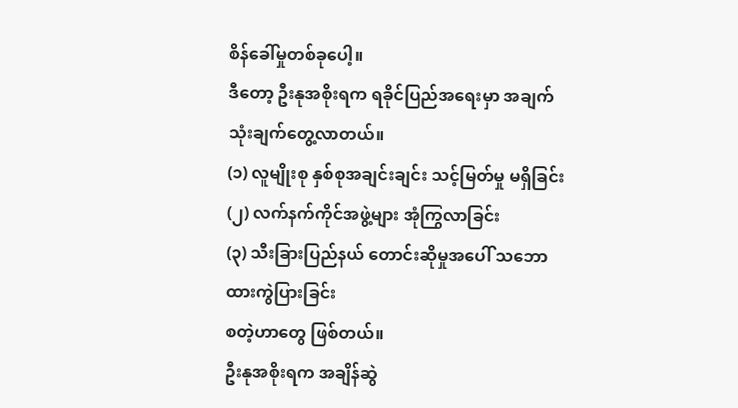စိန်ခေါ်မှုတစ်ခုပေါ့။
ဒီတော့ ဦးနုအစိုးရက ရခိုင်ပြည်အရေးမှာ အချက်သုံးချက်တွေ့လာတယ်။
(၁) လူမျိုးစု နှစ်စုအချင်းချင်း သင့်မြတ်မှု မရှိခြင်း
(၂) လက်နက်ကိုင်အဖွဲ့များ အုံကြွလာခြင်း
(၃) သီးခြားပြည်နယ် တောင်းဆိုမှုအပေါ် သဘောထားကွဲပြားခြင်း
စတဲ့ဟာတွေ ဖြစ်တယ်။
ဦးနုအစိုးရက အချိန်ဆွဲ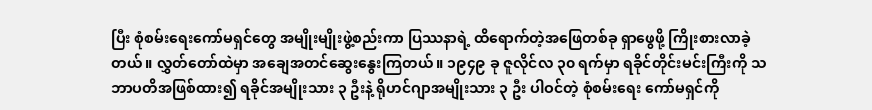ပြီး စုံစမ်းရေးကော်မရှင်တွေ အမျိုးမျိုးဖွဲ့စည်းကာ ပြဿနာရဲ့ ထိရောက်တဲ့အဖြေတစ်ခု ရှာဖွေဖို့ ကြိုးစားလာခဲ့တယ်။ လွှတ်တော်ထဲမှာ အချေအတင်ဆွေးနွေးကြတယ်။ ၁၉၄၉ ခု ဇူလိုင်လ ၃၀ ရက်မှာ ရခိုင်တိုင်းမင်းကြီးကို သဘာပတိအဖြစ်ထား၍ ရခိုင်အမျိုးသား ၃ ဦးနဲ့ ရိုဟင်ဂျာအမျိုးသား ၃ ဦး ပါဝင်တဲ့ စုံစမ်းရေး ကော်မရှင်ကို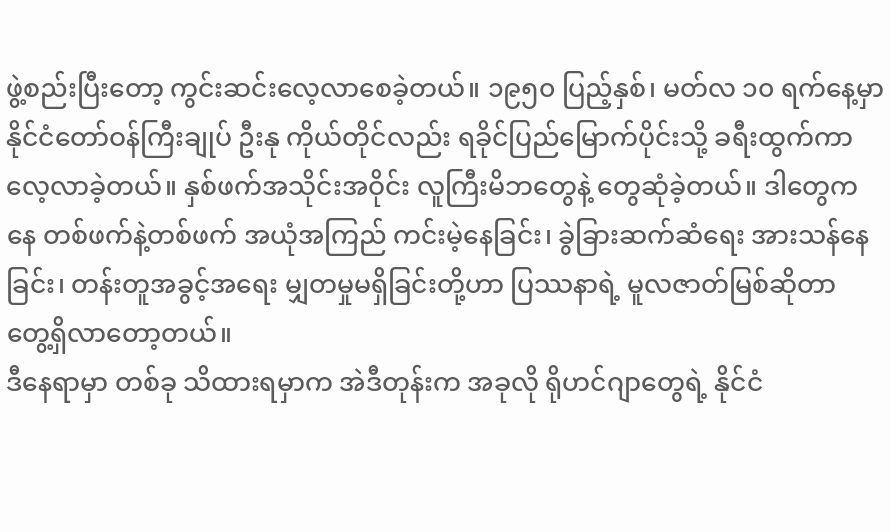ဖွဲ့စည်းပြီးတော့ ကွင်းဆင်းလေ့လာစေခဲ့တယ်။ ၁၉၅၀ ပြည့်နှစ်၊ မတ်လ ၁၀ ရက်နေ့မှာ နိုင်ငံတော်ဝန်ကြီးချုပ် ဦးနု ကိုယ်တိုင်လည်း ရခိုင်ပြည်မြောက်ပိုင်းသို့ ခရီးထွက်ကာ လေ့လာခဲ့တယ်။ နှစ်ဖက်အသိုင်းအဝိုင်း လူကြီးမိဘတွေနဲ့ တွေဆုံခဲ့တယ်။ ဒါတွေကနေ တစ်ဖက်နဲ့တစ်ဖက် အယုံအကြည် ကင်းမဲ့နေခြင်း၊ ခွဲခြားဆက်ဆံရေး အားသန်နေခြင်း၊ တန်းတူအခွင့်အရေး မျှတမှုမရှိခြင်းတို့ဟာ ပြဿနာရဲ့ မူလဇာတ်မြစ်ဆိုတာ တွေ့ရှိလာတော့တယ်။
ဒီနေရာမှာ တစ်ခု သိထားရမှာက အဲဒီတုန်းက အခုလို ရိုဟင်ဂျာတွေရဲ့ နိုင်ငံ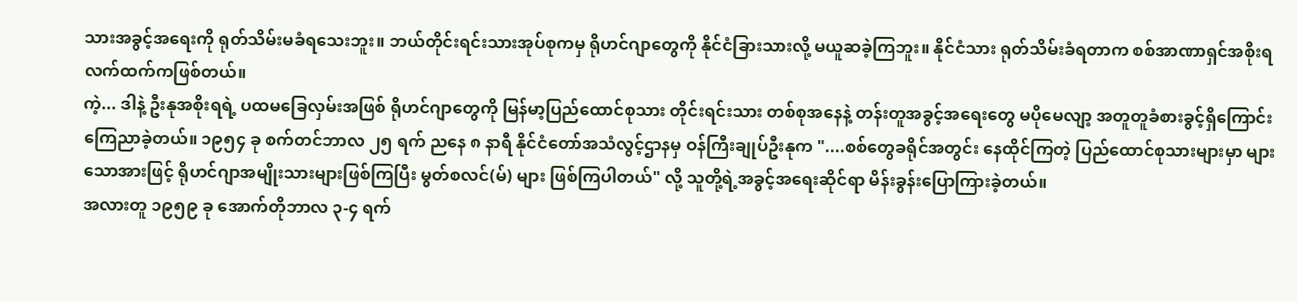သားအခွင့်အရေးကို ရုတ်သိမ်းမခံရသေးဘူး။ ဘယ်တိုင်းရင်းသားအုပ်စုကမှ ရိုဟင်ဂျာတွေကို နိုင်ငံခြားသားလို့ မယူဆခဲ့ကြဘူး။ နိုင်ငံသား ရုတ်သိမ်းခံရတာက စစ်အာဏာရှင်အစိုးရ လက်ထက်ကဖြစ်တယ်။
ကဲ့... ဒါနဲ့ ဦးနုအစိုးရရဲ့ ပထမခြေလှမ်းအဖြစ် ရိုဟင်ဂျာတွေကို မြန်မာ့ပြည်ထောင်စုသား တိုင်းရင်းသား တစ်စုအနေနဲ့ တန်းတူအခွင့်အရေးတွေ မပိုမေလျာ့ အတူတူခံစားခွင့်ရှိကြောင်း ကြေညာခဲ့တယ်။ ၁၉၅၄ ခု စက်တင်ဘာလ ၂၅ ရက် ညနေ ၈ နာရီ နိုင်ငံတော်အသံလွင့်ဌာနမှ ဝန်ကြီးချုပ်ဦးနုက "....စစ်တွေခရိုင်အတွင်း နေထိုင်ကြတဲ့ ပြည်ထောင်စုသားများမှာ များသောအားဖြင့် ရိုဟင်ဂျာအမျိုးသားများဖြစ်ကြပြီး မွတ်စလင်(မ်) များ ဖြစ်ကြပါတယ်" လို့ သူတို့ရဲ့အခွင့်အရေးဆိုင်ရာ မိန်းခွန်းပြောကြားခဲ့တယ်။
အလားတူ ၁၉၅၉ ခု အောက်တိုဘာလ ၃-၄ ရက်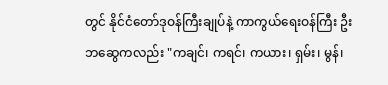တွင် နိုင်ငံတော်ဒုဝန်ကြီးချုပ်နဲ့ ကာကွယ်ရေးဝန်ကြီး ဦးဘဆွေကလည်း "ကချင်၊ ကရင်၊ ကယား၊ ရှမ်း၊ မွန်၊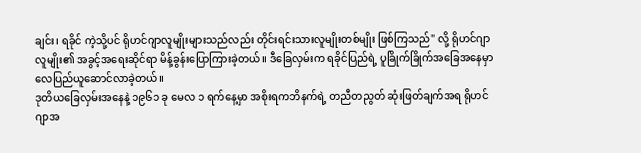ချင်း၊ ရခိုင် ကဲ့သို့ပင် ရိုဟင်ဂျာလူမျိုးများသည်လည်း တိုင်းရင်းသားလူမျိုးတစ်မျိုး ဖြစ်ကြသည်" လို့ ရိုဟင်ဂျာလူမျိုး၏ အခွင့်အရေးဆိုင်ရာ မိန့်ခွန်းပြောကြားခဲ့တယ်။ ဒီခြေလှမ်းက ရခိုင်ပြည်ရဲ့ ပူခြိုက်ခြိုက်အခြေအနေမှာ လေပြည်ယူဆောင်လာခဲ့တယ်။
ဒုတိယခြေလှမ်းအနေနဲ့ ၁၉၆၁ ခု မေလ ၁ ရက်နေ့မှာ အစိုးရကဘိနက်ရဲ့ တညီတညွတ် ဆုံးဖြတ်ချက်အရ ရိုဟင်ဂျာအ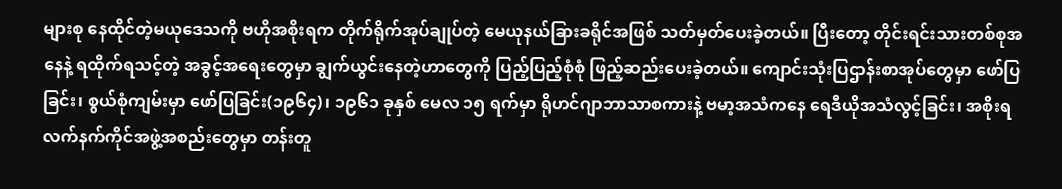များစု နေထိုင်တဲ့မယုဒေသကို ဗဟိုအစိုးရက တိုက်ရိုက်အုပ်ချုပ်တဲ့ မေယုနယ်ခြားခရိုင်အဖြစ် သတ်မှတ်ပေးခဲ့တယ်။ ပြီးတော့ တိုင်းရင်းသားတစ်စုအနေနဲ့ ရထိုက်ရသင့်တဲ့ အခွင့်အရေးတွေမှာ ချွက်ယွင်းနေတဲ့ဟာတွေကို ပြည့်ပြည့်စုံစုံ ဖြည့်ဆည်းပေးခဲ့တယ်။ ကျောင်းသုံးပြဌာန်းစာအုပ်တွေမှာ ဖော်ပြခြင်း၊ စွယ်စုံကျမ်းမှာ ဖော်ပြခြင်း(၁၉၆၄)၊ ၁၉၆၁ ခုနှစ် မေလ ၁၅ ရက်မှာ ရိုဟင်ဂျာဘာသာစကားနဲ့ ဗမာ့အသံကနေ ရေဒီယိုအသံလွင့်ခြင်း၊ အစိုးရလက်နက်ကိုင်အဖွဲ့အစည်းတွေမှာ တန်းတူ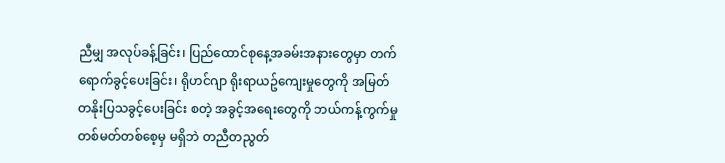ညီမျှ အလုပ်ခန့်ခြင်း၊ ပြည်ထောင်စုနေ့အခမ်းအနားတွေမှာ တက်ရောက်ခွင့်ပေးခြင်း၊ ရိုဟင်ဂျာ ရိုးရာယဥ်ကျေးမှုတွေကို အမြတ်တနိုးပြသခွင့်ပေးခြင်း စတဲ့ အခွင့်အရေးတွေကို ဘယ်ကန့်ကွက်မှုတစ်မတ်တစ်စေ့မှ မရှိဘဲ တညီတညွတ်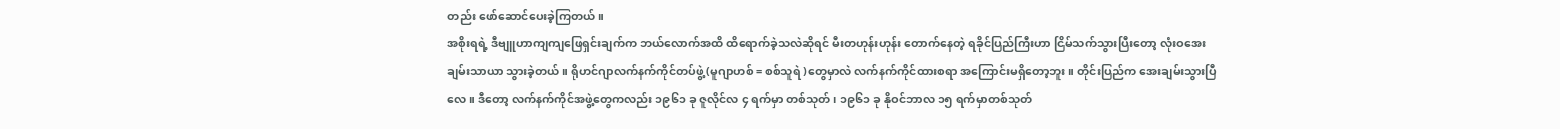တည်း ဖော်ဆောင်ပေးခဲ့ကြတယ်။
အစိုးရရဲ့ ဒီဗျူဟာကျကျဖြေရှင်းချက်က ဘယ်လောက်အထိ ထိရောက်ခဲ့သလဲဆိုရင် မီးတဟုန်းဟုန်း တောက်နေတဲ့ ရခိုင်ပြည်ကြီးဟာ ငြိမ်သက်သွားပြီးတော့ လုံးဝအေးချမ်းသာယာ သွားခဲ့တယ်။ ရိုဟင်ဂျာလက်နက်ကိုင်တပ်ဖွဲ့ (မူဂျာဟစ် = စစ်သူရဲ )တွေမှာလဲ လက်နက်ကိုင်ထားစရာ အကြောင်းမရှိတော့ဘူး။ တိုင်းပြည်က အေးချမ်းသွားပြီလေ။ ဒီတော့ လက်နက်ကိုင်အဖွဲ့တွေကလည်း ၁၉၆၁ ခု ဇူလိုင်လ ၄ ရက်မှာ တစ်သုတ်၊ ၁၉၆၁ ခု နိုဝင်ဘာလ ၁၅ ရက်မှာတစ်သုတ်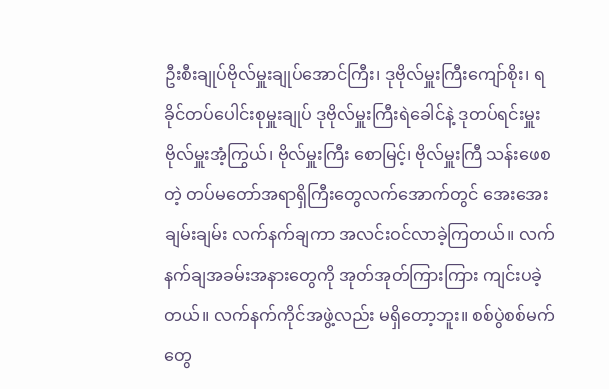ဦးစီးချုပ်ဗိုလ်မှူးချုပ်အောင်ကြီး၊ ဒုဗိုလ်မှူးကြီးကျော်စိုး၊ ရခိုင်တပ်ပေါင်းစုမှူးချုပ် ဒုဗိုလ်မှူးကြီးရဲခေါင်နဲ့ ဒုတပ်ရင်းမှူးဗိုလ်မှူးအံ့ကြွယ်၊ ဗိုလ်မှူးကြီး စောမြင့်၊ ဗိုလ်မှူးကြီ သန်းဖေစတဲ့ တပ်မတော်အရာရှိကြီးတွေလက်အောက်တွင် အေးအေးချမ်းချမ်း လက်နက်ချကာ အလင်းဝင်လာခဲ့ကြတယ်။ လက်နက်ချအခမ်းအနားတွေကို အုတ်အုတ်ကြားကြား ကျင်းပခဲ့တယ်။ လက်နက်ကိုင်အဖွဲ့လည်း မရှိတော့ဘူး။ စစ်ပွဲစစ်မက်တွေ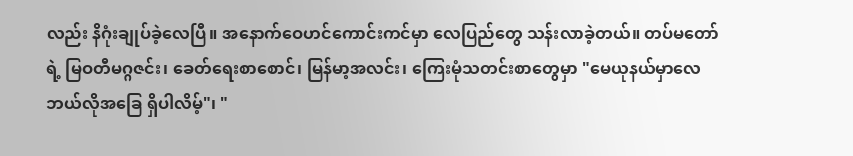လည်း နိဂုံးချုပ်ခဲ့လေပြီ။ အနောက်ဝေဟင်ကောင်းကင်မှာ လေပြည်တွေ သန်းလာခဲ့တယ်။ တပ်မတော်ရဲ့ မြဝတီမဂ္ဂဇင်း၊ ခေတ်ရေးစာစောင်၊ မြန်မာ့အလင်း၊ ကြေးမုံသတင်းစာတွေမှာ "မေယုနယ်မှာလေ ဘယ်လိုအခြေ ရှိပါလိမ့်"၊ "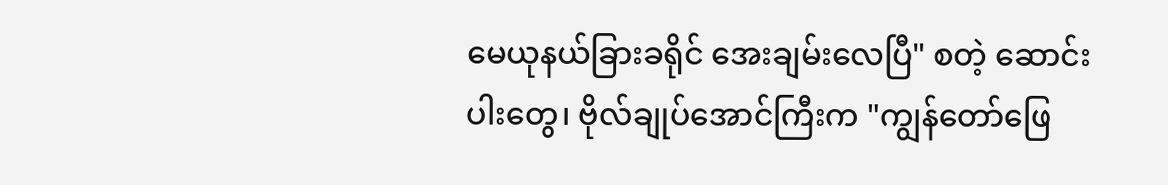မေယုနယ်ခြားခရိုင် အေးချမ်းလေပြီ" စတဲ့ ဆောင်းပါးတွေ၊ ဗိုလ်ချုပ်အောင်ကြီးက "ကျွန်တော်ဖြေ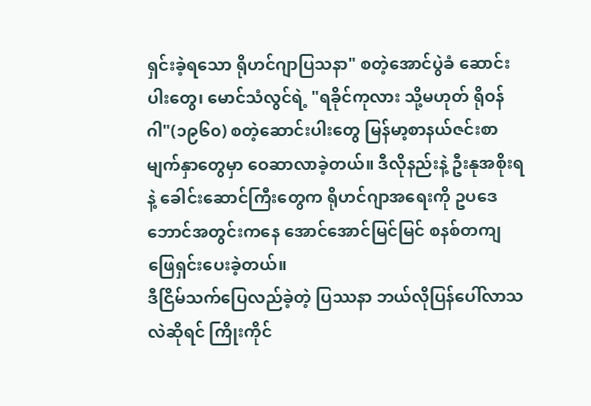ရှင်းခဲ့ရသော ရိုဟင်ဂျာပြသနာ" စတဲ့အောင်ပွဲခံ ဆောင်းပါးတွေ၊ မောင်သံလွင်ရဲ့ "ရခိုင်ကုလား သို့မဟုတ် ရိုဝန်ဂါ"(၁၉၆၀) စတဲ့ဆောင်းပါးတွေ မြန်မာ့စာနယ်ဇင်းစာမျက်နှာတွေမှာ ဝေဆာလာခဲ့တယ်။ ဒီလိုနည်းနဲ့ ဦးနုအစိုးရနဲ့ ခေါင်းဆောင်ကြီးတွေက ရိုဟင်ဂျာအရေးကို ဥပဒေဘောင်အတွင်းကနေ အောင်အောင်မြင်မြင် စနစ်တကျ ဖြေရှင်းပေးခဲ့တယ်။
ဒီငြိမ်သက်ပြေလည်ခဲ့တဲ့ ပြဿနာ ဘယ်လိုပြန်ပေါ်လာသလဲဆိုရင် ကြိုးကိုင်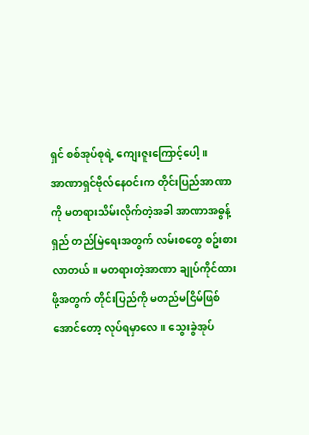ရှင် စစ်အုပ်စုရဲ့ ကျေးဇူးကြောင့်ပေါ့။
အာဏာရှင်ဗိုလ်နေဝင်းက တိုင်းပြည်အာဏာကို မတရားသိမ်းလိုက်တဲ့အခါ အာဏာအဓွန့်ရှည် တည်မြဲရေးအတွက် လမ်းစတွေ စဥ်းစားလာတယ်။ မတရားတဲ့အာဏာ ချုပ်ကိုင်ထားဖို့အတွက် တိုင်းပြည်ကို မတည်မငြိမ်ဖြစ်အောင်တော့ လုပ်ရမှာလေ။ သွေးခွဲအုပ်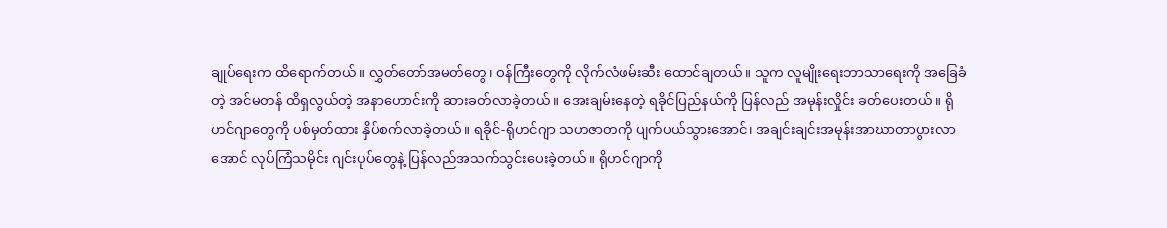ချုပ်ရေးက ထိရောက်တယ်။ လွှတ်တော်အမတ်တွေ၊ ဝန်ကြီးတွေကို လိုက်လံဖမ်းဆီး ထောင်ချတယ်။ သူက လူမျိုးရေးဘာသာရေးကို အခြေခံတဲ့ အင်မတန် ထိရှလွယ်တဲ့ အနာဟောင်းကို ဆားခတ်လာခဲ့တယ်။ အေးချမ်းနေတဲ့ ရခိုင်ပြည်နယ်ကို ပြန်လည် အမုန်းလှိုင်း ခတ်ပေးတယ်။ ရိုဟင်ဂျာတွေကို ပစ်မှတ်ထား နှိပ်စက်လာခဲ့တယ်။ ရခိုင်-ရိုဟင်ဂျာ သဟဇာတကို ပျက်ပယ်သွားအောင်၊ အချင်းချင်းအမုန်းအာဃာတာပွားလာအောင် လုပ်ကြံသမိုင်း ဂျင်းပုပ်တွေနဲ့ ပြန်လည်အသက်သွင်းပေးခဲ့တယ်။ ရိုဟင်ဂျာကို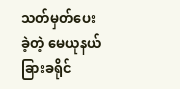သတ်မှတ်ပေးခဲ့တဲ့ မေယုနယ်ခြားခရိုင်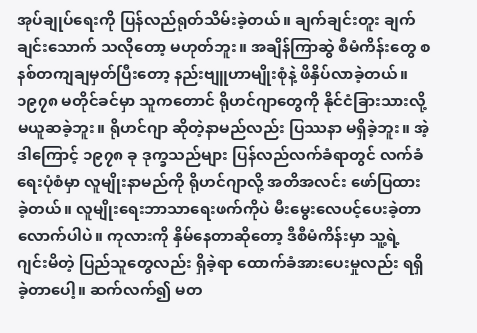အုပ်ချုပ်ရေးကို ပြန်လည်ရုတ်သိမ်းခဲ့တယ်။ ချက်ချင်းတူး ချက်ချင်းသောက် သလိုတော့ မဟုတ်ဘူး။ အချိန်ကြာဆွဲ စီမံကိန်းတွေ စနစ်တကျချမှတ်ပြီးတော့ နည်းဗျူဟာမျိုးစုံနဲ့ ဖိနှိပ်လာခဲ့တယ်။ ၁၉၇၈ မတိုင်ခင်မှာ သူကတောင် ရိုဟင်ဂျာတွေကို နိုင်ငံခြားသားလို့ မယူဆခဲ့ဘူး။ ရိုဟင်ဂျာ ဆိုတဲ့နာမည်လည်း ပြဿနာ မရှိခဲ့ဘူး။ အဲ့ဒါကြောင့် ၁၉၇၈ ခု ဒုက္ခသည်များ ပြန်လည်လက်ခံရာတွင် လက်ခံရေးပုံစံမှာ လူမျိုးနာမည်ကို ရိုဟင်ဂျာလို့ အတိအလင်း ဖော်ပြထားခဲ့တယ်။ လူမျိုးရေးဘာသာရေးဖက်ကိုပဲ မီးမွေးလေပင့်ပေးခဲ့တာလောက်ပါပဲ။ ကုလားကို နှိမ်နေတာဆိုတော့ ဒီစီမံကိန်းမှာ သူ့ရဲ့ ဂျင်းမိတဲ့ ပြည်သူတွေလည်း ရှိခဲ့ရာ ထောက်ခံအားပေးမှုလည်း ရရှိခဲ့တာပေါ့။ ဆက်လက်၍ မတ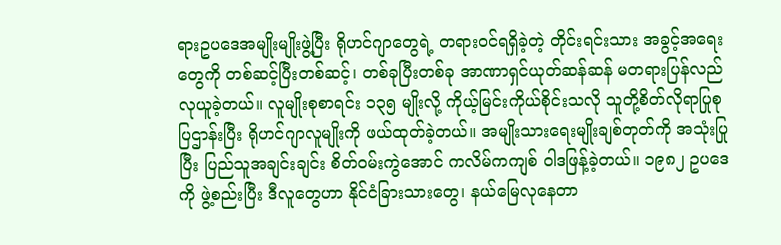ရားဥပဒေအမျိုးမျိုးဖွဲ့ပြီး ရိုဟင်ဂျာတွေရဲ့ တရားဝင်ရရှိခဲ့တဲ့ တိုင်းရင်းသား အခွင့်အရေးတွေကို တစ်ဆင့်ပြီးတစ်ဆင့်၊ တစ်ခုပြီးတစ်ခု အာဏာရှင်ယုတ်ဆန်ဆန် မတရားပြန်လည်လုယူခဲ့တယ်။ လူမျိုးစုစာရင်း ၁၃၅ မျိုးလို့ ကိုယ့်မြင်းကိုယ်စိုင်းသလို သူတို့စိတ်လိုရာပြုစုပြဌာန်းပြီး ရိုဟင်ဂျာလူမျိုးကို ဖယ်ထုတ်ခဲ့တယ်။ အမျိုးသားရေးမျိုးချစ်တုတ်ကို အသုံးပြုပြီး ပြည်သူအချင်းချင်း စိတ်ဝမ်းကွဲအောင် ကလိမ်ကကျစ် ဝါဒဖြန့်ခဲ့တယ်။ ၁၉၈၂ ဥပဒေကို ဖွဲ့စည်းပြီး ဒီလူတွေဟာ နိုင်ငံခြားသားတွေ၊ နယ်မြေလုနေတာ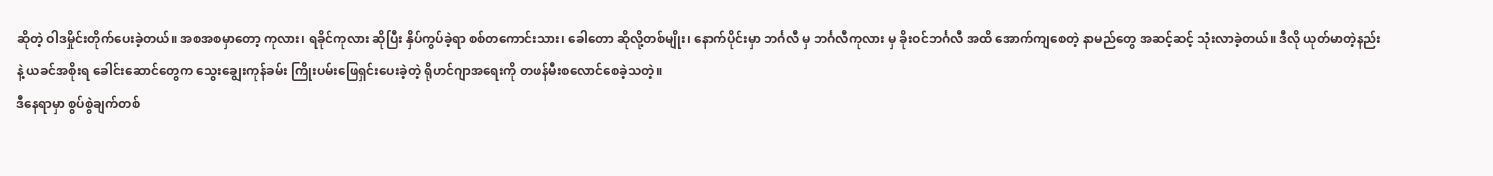ဆိုတဲ့ ဝါဒမှိုင်းတိုက်ပေးခဲ့တယ်။ အစအစမှာတော့ ကုလား၊ ရခိုင်ကုလား ဆိုပြီး နှိပ်ကွပ်ခဲ့ရာ စစ်တကောင်းသား၊ ခေါတော ဆိုလို့တစ်မျိုး၊ နောက်ပိုင်းမှာ ဘင်္ဂလီ မှ ဘင်္ဂလီကုလား မှ ခိုးဝင်ဘင်္ဂလီ အထိ အောက်ကျစေတဲ့ နာမည်တွေ အဆင့်ဆင့် သုံးလာခဲ့တယ်။ ဒီလို ယုတ်မာတဲ့နည်းနဲ့ ယခင်အစိုးရ ခေါင်းဆောင်တွေက သွေးချွေးကုန်ခမ်း ကြိုးပမ်းဖြေရှင်းပေးခဲ့တဲ့ ရိုဟင်ဂျာအရေးကို တဖန်မီးစလောင်စေခဲ့သတဲ့။
ဒီနေရာမှာ စွပ်စွဲချက်တစ်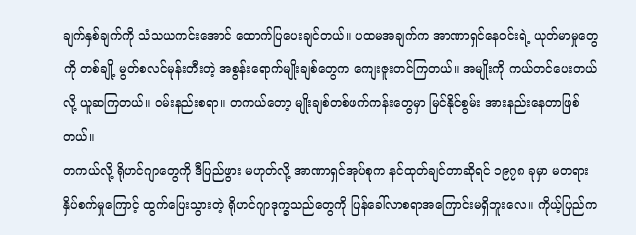ချက်နှစ်ချက်ကို သံသယကင်းအောင် ထောက်ပြပေးချင်တယ်။ ပထမအချက်က အာဏာရှင်နေဝင်းရဲ့ ယုတ်မာမှုတွေကို တစ်ချို့ မွတ်စလင်မုန်းတီးတဲ့ အစွန်းရောက်မျိုးချစ်တွေက ကျေးဇူးတင်ကြတယ်။ အမျိုးကို ကယ်တင်ပေးတယ်လို့ ယူဆကြတယ်။ ဝမ်းနည်းစရာ။ တကယ်တော့ မျိုးချစ်တစ်ဖက်ကန်းတွေမှာ မြင်နိုင်စွမ်း အားနည်းနေတာဖြစ်တယ်။
တကယ်လို့ ရိုဟင်ဂျာတွေကို ဒီပြည်ဖွား မဟုတ်လို့ အာဏာရှင်အုပ်စုက နင်ထုတ်ချင်တာဆိုရင် ၁၉၇၈ ခုမှာ မတရားနှိပ်စက်မှုကြောင့် ထွက်ပြေးသွားတဲ့ ရိုဟင်ဂျာဒုက္ခသည်တွေကို ပြန်ခေါ်လာစရာအကြောင်းမရှိဘူးလေ။ ကိုယ့်ပြည်က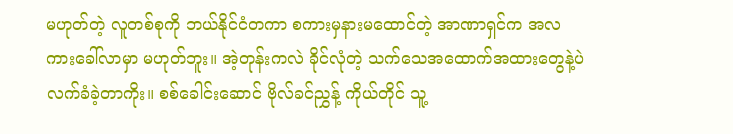မဟုတ်တဲ့ လူတစ်စုကို ဘယ်နိုင်ငံတကာ စကားမှနားမထောင်တဲ့ အာဏာရှင်က အလကားခေါ်လာမှာ မဟုတ်ဘူး။ အဲ့တုန်းကလဲ ခိုင်လုံတဲ့ သက်သေအထောက်အထားတွေနဲ့ပဲ လက်ခံခဲ့တာကိုး။ စစ်ခေါင်းဆောင် ဗိုလ်ခင်ညွှန့် ကိုယ်တိုင် သူ့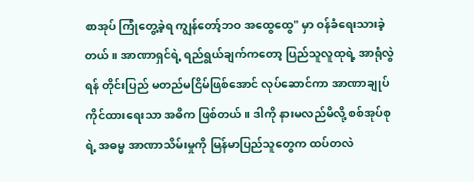စာအုပ် ကြုံတွေ့ခဲ့ရ ကျွန်တော့်ဘဝ အထွေထွေ" မှာ ဝန်ခံရေးသားခဲ့တယ်။ အာဏာရှင်ရဲ့ ရည်ရွယ်ချက်ကတော့ ပြည်သူလူထုရဲ့ အာရုံလွဲရန် တိုင်းပြည် မတည်မငြိမ်ဖြစ်အောင် လုပ်ဆောင်ကာ အာဏာချုပ်ကိုင်ထားရေးသာ အဓိက ဖြစ်တယ်။ ဒါကို နားမလည်မိလို့ စစ်အုပ်စုရဲ့ အဓမ္မ အာဏာသိမ်းမှုကို မြန်မာပြည်သူတွေက ထပ်တလဲ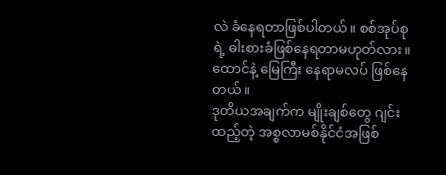လဲ ခံနေရတာဖြစ်ပါတယ်။ စစ်အုပ်စုရဲ့ ဓါးစားခံဖြစ်နေရတာမဟုတ်လား။ ထောင်နဲ့ မြေကြီး နေရာမလပ် ဖြစ်နေတယ်။
ဒုတိယအချက်က မျိုးချစ်တွေ ဂျင်းထည့်တဲ့ အစ္စလာမစ်နိုင်ငံအဖြစ်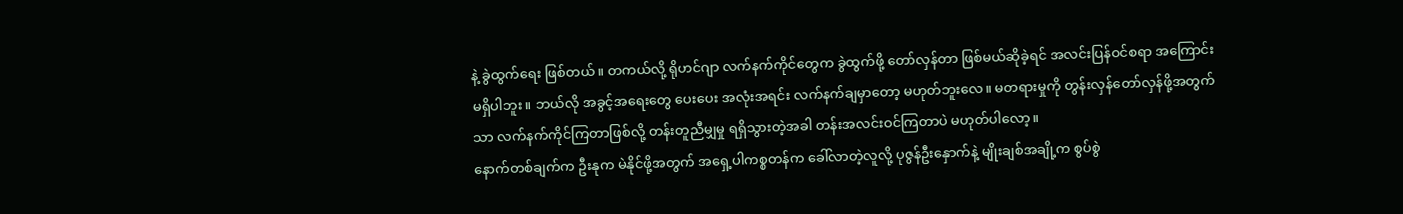နဲ့ ခွဲထွက်ရေး ဖြစ်တယ်။ တကယ်လို့ ရိုဟင်ဂျာ လက်နက်ကိုင်တွေက ခွဲထွက်ဖို့ တော်လှန်တာ ဖြစ်မယ်ဆိုခဲ့ရင် အလင်းပြန်ဝင်စရာ အကြောင်း မရှိပါဘူး။ ဘယ်လို အခွင့်အရေးတွေ ပေးပေး အလုံးအရင်း လက်နက်ချမှာတော့ မဟုတ်ဘူးလေ။ မတရားမှုကို တွန်းလှန်တော်လှန်ဖို့အတွက်သာ လက်နက်ကိုင်ကြတာဖြစ်လို့ တန်းတူညီမျှမှု ရရှိသွားတဲ့အခါ တန်းအလင်းဝင်ကြတာပဲ မဟုတ်ပါလော့။
နောက်တစ်ချက်က ဦးနုက မဲနိုင်ဖို့အတွက် အရှေ့ပါကစ္စတန်က ခေါ်လာတဲ့လူလို့ ပုဇွန်ဦးနှောက်နဲ့ မျိုးချစ်အချို့က စွပ်စွဲ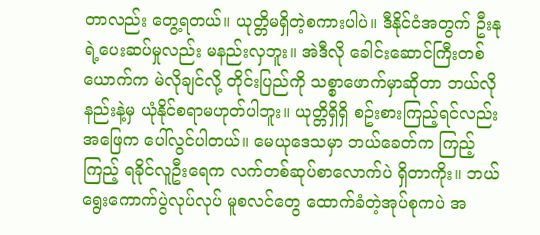တာလည်း တွေ့ရတယ်။ ယုတ္တိမရှိတဲ့စကားပါပဲ။ ဒီနိုင်ငံအတွက် ဦးနုရဲ့ပေးဆပ်မှုလည်း မနည်းလှဘူး။ အဲဒီလို ခေါင်းဆောင်ကြီးတစ်ယောက်က မဲလိုချင်လို့ တိုင်းပြည်ကို သစ္စာဖောက်မှာဆိုတာ ဘယ်လိုနည်းနဲ့မှ ယုံနိုင်စရာမဟုတ်ပါဘူး။ ယုတ္တိရှိရှိ စဥ်းစားကြည့်ရင်လည်း အဖြေက ပေါ်လွင်ပါတယ်။ မေယုဒေသမှာ ဘယ်ခေတ်က ကြည့်ကြည့် ရခိုင်လူဦးရေက လက်တစ်ဆုပ်စာလောက်ပဲ ရှိတာကိုး။ ဘယ်ရွေးကောက်ပွဲလုပ်လုပ် မူစလင်တွေ ထောက်ခံတဲ့အုပ်စုကပဲ အ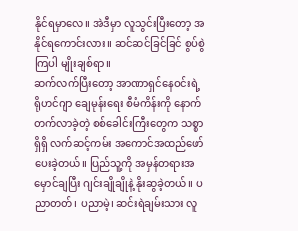နိုင်ရမှာလေ။ အဲဒီမှာ လူသွင်းပြီးတော့ အနိုင်ရကောင်းလား။ ဆင်ဆင်ခြင်ခြင် စွပ်စွဲကြပါ မျိုးချစ်ရာ။
ဆက်လက်ပြီးတော့ အာဏာရှင်နေဝင်းရဲ့ ရိုဟင်ဂျာ ချေမုန်းရေး စီမံကိန်းကို နောက်တက်လာခဲ့တဲ့ စစ်ခေါင်းကြီးတွေက သစ္စာရှိရှိ လက်ဆင့်ကမ်း အကောင်အထည်ဖော်ပေးခဲ့တယ်။ ပြည်သူ့ကို အမှန်တရားအမှောင်ချပြီး ဂျင်းချိုချိုနဲ့ နိုးဆွခဲ့တယ်။ ပညာတတ်၊ ပညာမဲ့၊ ဆင်းရဲချမ်းသား လူ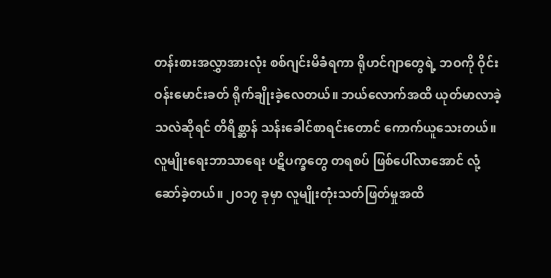တန်းစားအလွှာအားလုံး စစ်ဂျင်းမိခံရကာ ရိုဟင်ဂျာတွေရဲ့ ဘဝကို ဝိုင်းဝန်းမောင်းခတ် ရိုက်ချိုးခဲ့လေတယ်။ ဘယ်လောက်အထိ ယုတ်မာလာခဲ့သလဲဆိုရင် တိရိစ္ဆာန် သန်းခေါင်စာရင်းတောင် ကောက်ယူသေးတယ်။ လူမျိုးရေးဘာသာရေး ပဋိပက္ခတွေ တရစပ် ဖြစ်ပေါ်လာအောင် လုံ့ဆော်ခဲ့တယ်။ ၂၀၁၇ ခုမှာ လူမျိုးတုံးသတ်ဖြတ်မှုအထိ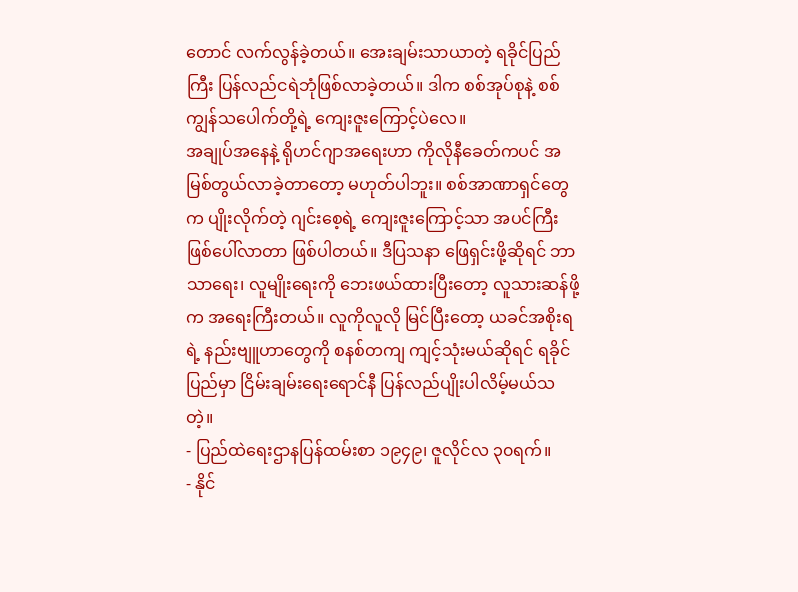တောင် လက်လွန်ခဲ့တယ်။ အေးချမ်းသာယာတဲ့ ရခိုင်ပြည်ကြီး ပြန်လည်ငရဲဘုံဖြစ်လာခဲ့တယ်။ ဒါက စစ်အုပ်စုနဲ့ စစ်ကျွန်သပေါက်တို့ရဲ့ ကျေးဇူးကြောင့်ပဲလေ။
အချုပ်အနေနဲ့ ရိုဟင်ဂျာအရေးဟာ ကိုလိုနီခေတ်ကပင် အမြစ်တွယ်လာခဲ့တာတော့ မဟုတ်ပါဘူး။ စစ်အာဏာရှင်တွေက ပျိုးလိုက်တဲ့ ဂျင်းစေ့ရဲ့ ကျေးဇူးကြောင့်သာ အပင်ကြီး ဖြစ်ပေါ်လာတာ ဖြစ်ပါတယ်။ ဒီပြသနာ ဖြေရှင်းဖို့ဆိုရင် ဘာသာရေး၊ လူမျိုးရေးကို ဘေးဖယ်ထားပြီးတော့ လူသားဆန်ဖို့က အရေးကြီးတယ်။ လူကိုလူလို မြင်ပြီးတော့ ယခင်အစိုးရရဲ့ နည်းဗျူဟာတွေကို စနစ်တကျ ကျင့်သုံးမယ်ဆိုရင် ရခိုင်ပြည်မှာ ငြိမ်းချမ်းရေးရောင်နီ ပြန်လည်ပျိုးပါလိမ့်မယ်သတဲ့။
- ပြည်ထဲရေးဌာနပြန်ထမ်းစာ ၁၉၄၉၊ ဇူလိုင်လ ၃၀ရက်။
- နိုင်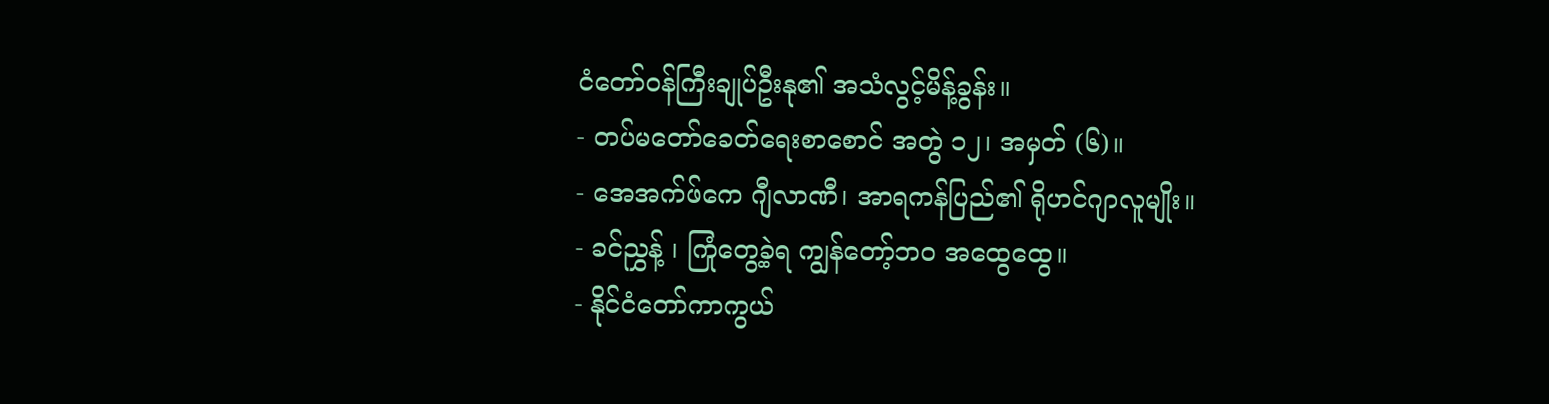ငံတော်ဝန်ကြီးချုပ်ဦးနု၏ အသံလွင့်မိန့်ခွန်း။
- တပ်မတော်ခေတ်ရေးစာစောင် အတွဲ ၁၂၊ အမှတ် (၆)။
- အေအက်ဖ်ကေ ဂျီလာဏီ၊ အာရကန်ပြည်၏ ရိုဟင်ဂျာလူမျိုး။
- ခင်ညွှန့် ၊ ကြုံတွေ့ခဲ့ရ ကျွန်တော့်ဘဝ အထွေထွေ။
- နိုင်ငံတော်ကာကွယ်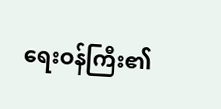ရေးဝန်ကြီး၏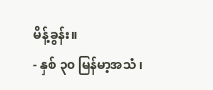မိန့်ခွန်း။
- နှစ် ၃၀ မြန်မာ့အသံ ၊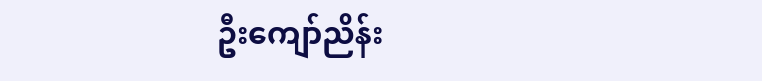ဦးကျော်ညိန်း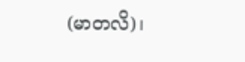(မာတလိ)၊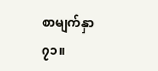စာမျက်နှာ ၇၁။